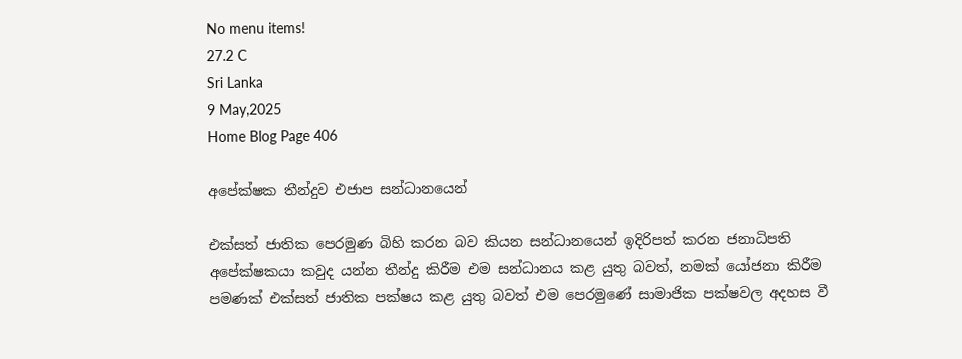No menu items!
27.2 C
Sri Lanka
9 May,2025
Home Blog Page 406

අපේක්ෂක තීන්දුව එජාප සන්ධානයෙන්

එක්සත් ජාතික පෙරමුණ බිහි කරන බව කියන සන්ධානයෙන් ඉදිරිපත් කරන ජනාධිපති අපේක්ෂකයා කවුද යන්න තීන්දු කිරීම එම සන්ධානය කළ යුතු බවත්, නමක් යෝජනා කිරීම පමණක් එක්සත් ජාතික පක්ෂය කළ යුතු බවත් එම පෙරමුණේ සාමාජික පක්ෂවල අදහස වී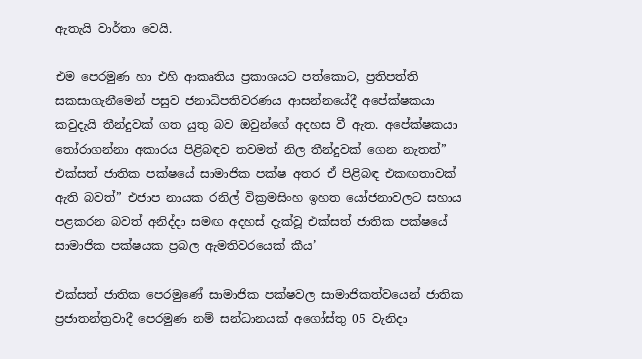ඇතැයි වාර්තා වෙයි.

එම පෙරමුණ හා එහි ආකෘතිය ප්‍රකාශයට පත්කොට, ප්‍රතිපත්ති සකසාගැනීමෙන් පසුව ජනාධිපතිවරණය ආසන්නයේදී අපේක්ෂකයා කවුදැයි තීන්දුවක් ගත යුතු බව ඔවුන්ගේ අදහස වී ඇත. අපේක්ෂකයා තෝරාගන්නා අකාරය පිළිබඳව තවමත් නිල තීන්දුවක් ගෙන නැතත්” එක්සත් ජාතික පක්ෂයේ සාමාජික පක්ෂ අතර ඒ පිළිබඳ එකඟතාවක් ඇති බවත්” එජාප නායක රනිල් වික්‍රමසිංහ ඉහත යෝජනාවලට සහාය පළකරන බවත් අනිද්දා සමඟ අදහස් දැක්වූ එක්සත් ජාතික පක්ෂයේ සාමාජික පක්ෂයක ප්‍රබල ඇමතිවරයෙක් කීය’

එක්සත් ජාතික පෙරමුණේ සාමාජික පක්ෂවල සාමාජිකත්වයෙන් ජාතික ප්‍රජාතන්ත්‍රවාදී පෙරමුණ නම් සන්ධානයක් අගෝස්තු 05 වැනිදා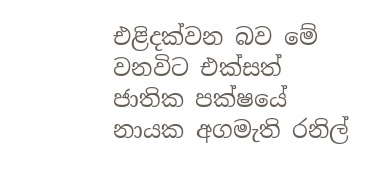එළිදක්වන බව මේ වනවිට එක්සත් ජාතික පක්ෂයේ නායක අගමැති රනිල්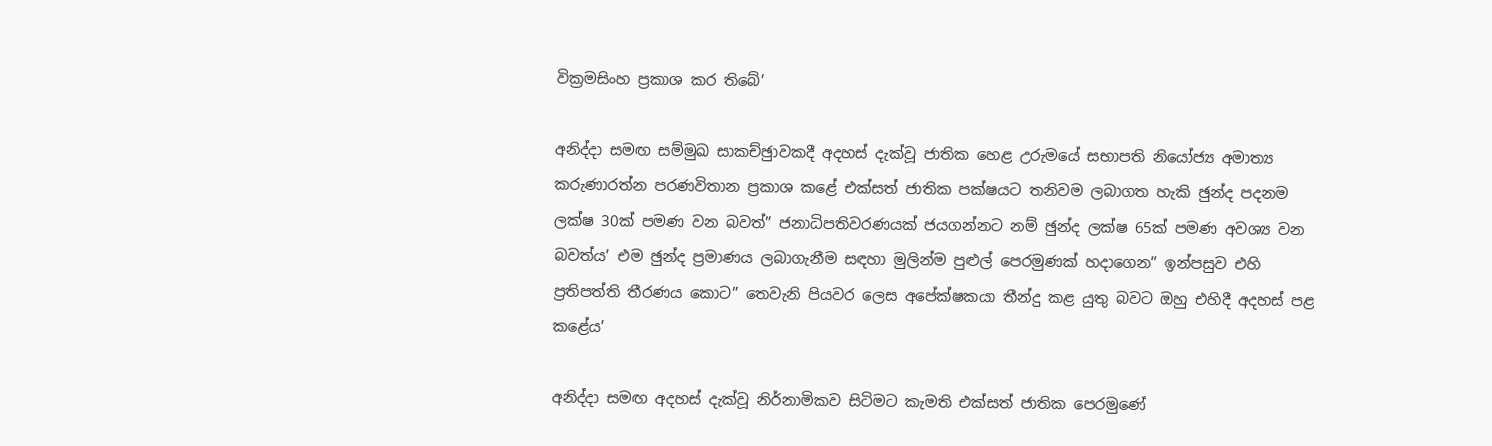වික්‍රමසිංහ ප්‍රකාශ කර තිබේ’

අනිද්දා සමඟ සම්මුඛ සාකච්ඡුාවකදී අදහස් දැක්වූ ජාතික හෙළ උරුමයේ සභාපති නියෝජ්‍ය අමාත්‍ය කරුණාරත්න පරණවිතාන ප්‍රකාශ කළේ එක්සත් ජාතික පක්ෂයට තනිවම ලබාගත හැකි ඡුන්ද පදනම ලක්ෂ 30ක් පමණ වන බවත්” ජනාධිපතිවරණයක් ජයගන්නට නම් ඡුන්ද ලක්ෂ 65ක් පමණ අවශ්‍ය වන බවත්ය’ එම ඡුන්ද ප්‍රමාණය ලබාගැනීම සඳහා මුලින්ම පුළුල් පෙරමුණක් හදාගෙන” ඉන්පසුව එහි ප්‍රතිපත්ති තීරණය කොට” තෙවැනි පියවර ලෙස අපේක්ෂකයා තීන්දු කළ යුතු බවට ඔහු එහිදී අදහස් පළ කළේය’

අනිද්දා සමඟ අදහස් දැක්වූ නිර්නාමිකව සිටිමට කැමති එක්සත් ජාතික පෙරමුණේ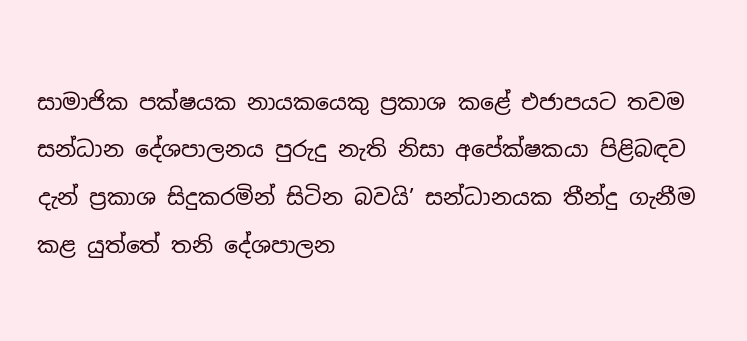සාමාජික පක්ෂයක නායකයෙකු ප්‍රකාශ කළේ එජාපයට තවම සන්ධාන දේශපාලනය පුරුදු නැති නිසා අපේක්ෂකයා පිළිබඳව දැන් ප්‍රකාශ සිදුකරමින් සිටින බවයි’ සන්ධානයක තීන්දු ගැනීම කළ යුත්තේ තනි දේශපාලන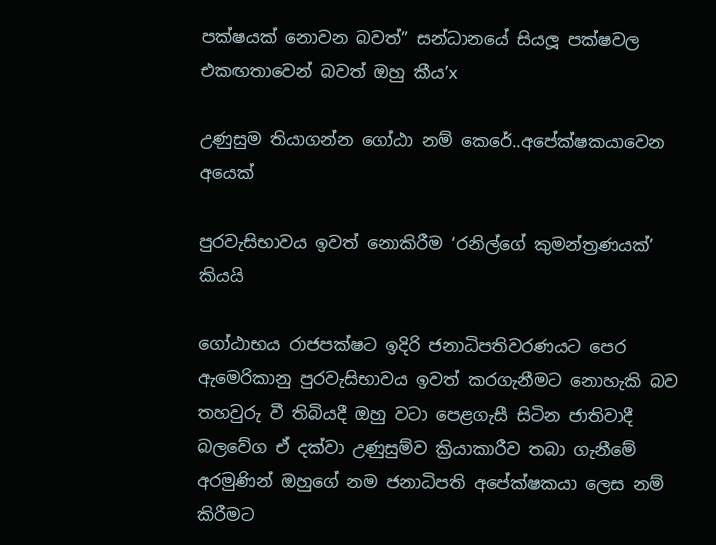පක්ෂයක් නොවන බවත්” සන්ධානයේ සියලූ පක්ෂවල එකඟතාවෙන් බවත් ඔහු කීය’x

උණුසුම තියාගන්න ගෝඨා නම් කෙරේ..අපේක්ෂකයාවෙන අයෙක්

පුරවැසිභාවය ඉවත් නොකිරීම ‘රනිල්ගේ කුමන්ත්‍රණයක්’ කියයි

ගෝඨාභය රාජපක්ෂට ඉදිරි ජනාධිපතිවරණයට පෙර ඇමෙරිකානු පුරවැසිභාවය ඉවත් කරගැනීමට නොහැකි බව තහවුරු වී තිබියදී ඔහු වටා පෙළගැසී සිටින ජාතිවාදී බලවේග ඒ දක්වා උණුසුම්ව ක්‍රියාකාරීව තබා ගැනීමේ අරමුණින් ඔහුගේ නම ජනාධිපති අපේක්ෂකයා ලෙස නම් කිරීමට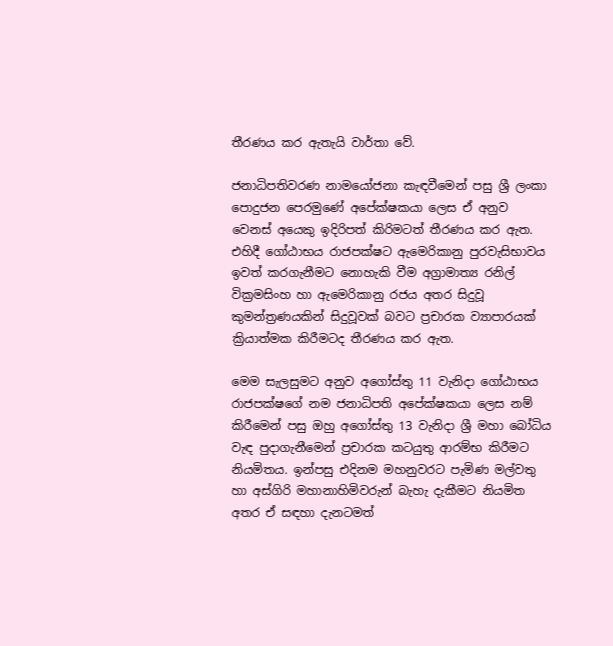තීරණය කර ඇතැයි වාර්තා වේ.

ජනාධිපතිවරණ නාමයෝජනා කැඳවීමෙන් පසු ශ්‍රී ලංකා පොදුජන පෙරමුණේ අපේක්ෂකයා ලෙස ඒ අනුව වෙනස් අයෙකු ඉදිරිපත් කිරිමටත් තීරණය කර ඇත. එහිදී ගෝඨාභය රාජපක්ෂට ඇමෙරිකානු පුරවැසිභාවය ඉවත් කරගැනීමට නොහැකි වීම අග්‍රාමාත්‍ය රනිල් වික්‍රමසිංහ හා ඇමෙරිකානු රජය අතර සිදුවූ කුමන්ත්‍රණයකින් සිදුවූවක් බවට ප්‍රචාරක ව්‍යාපාරයක් ක්‍රියාත්මක කිරීමටද තීරණය කර ඇත.

මෙම සැලසුමට අනුව අගෝස්තු 11 වැනිදා ගෝඨාභය රාජපක්ෂගේ නම ජනාධිපති අපේක්ෂකයා ලෙස නම් කිරීමෙන් පසු ඔහු අගෝස්තු 13 වැනිදා ශ්‍රී මහා බෝධිය වැඳ පුදාගැනීමෙන් ප්‍රචාරක කටයුතු ආරම්භ කිරීමට නියමිතය. ඉන්පසු එදිනම මහනුවරට පැමිණ මල්වතු හා අස්ගිරි මහානාහිමිවරුන් බැහැ දැකීමට නියමිත අතර ඒ සඳහා දැනටමත්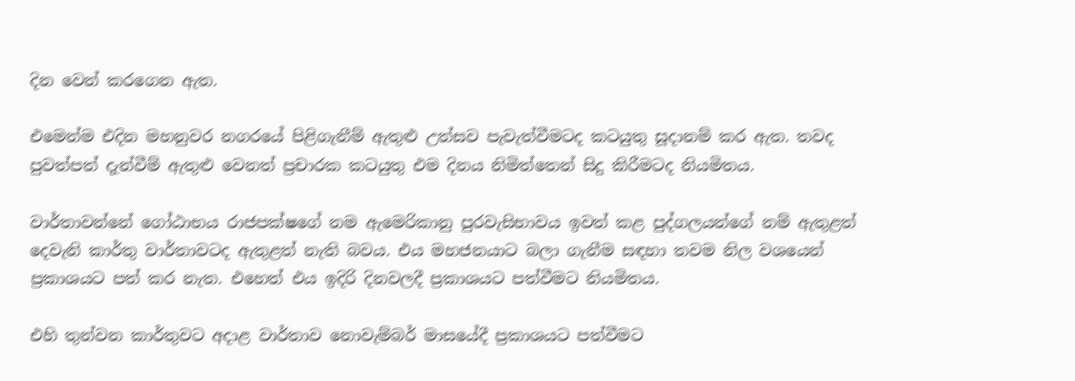දින වෙන් කරගෙන ඇත.

එමෙන්ම එදින මහනුවර නගරයේ පිළිගැනීම් ඇතුළු උත්සව පැවැත්වීමටද කටයුතු සූදානම් කර ඇත. තවද පුවත්පත් දැන්වීම් ඇතුළු වෙනත් ප්‍රචාරක කටයුතු එම දිනය නිමිත්තෙන් සිදු කිරීමටද නියමිතය.

වාර්තාවන්නේ ගෝඨාභය රාජපක්ෂගේ නම ඇමෙරිකානු පුරවැසිභාවය ඉවත් කළ පුද්ගලයන්ගේ නම් ඇතුළත් දෙවැනි කාර්තු වාර්තාවටද ඇතුළත් නැති බවය. එය මහජනයාට බලා ගැනීම සඳහා තවම නිල වශයෙන් ප්‍රකාශයට පත් කර නැත. එහෙත් එය ඉදිරි දිනවලදී ප්‍රකාශයට පත්වීමට නියමිතය.

එහි තුන්වන කාර්තුවට අදාළ වාර්තාව නොවැම්බර් මාසයේදී ප්‍රකාශයට පත්වීමට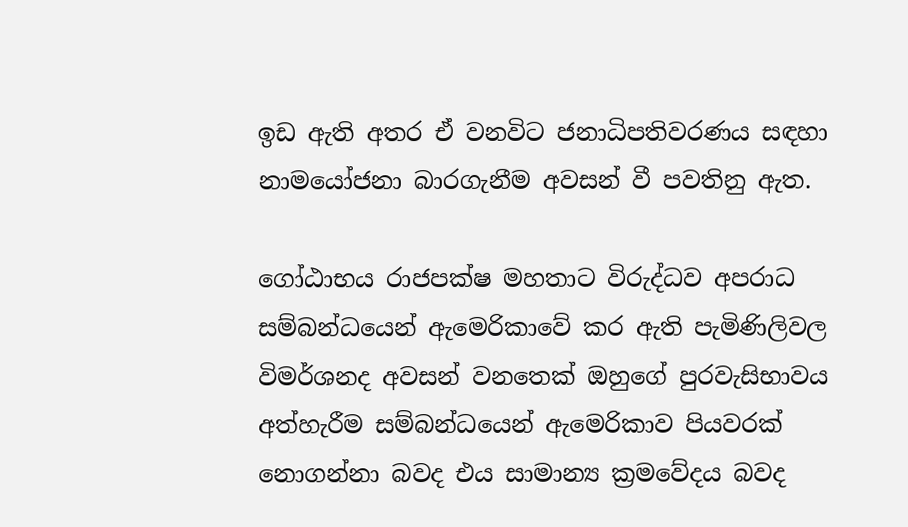ඉඩ ඇති අතර ඒ වනවිට ජනාධිපතිවරණය සඳහා නාමයෝජනා බාරගැනීම අවසන් වී පවතිනු ඇත.

ගෝඨාභය රාජපක්ෂ මහතාට විරුද්ධව අපරාධ සම්බන්ධයෙන් ඇමෙරිකාවේ කර ඇති පැමිණිලිවල විමර්ශනද අවසන් වනතෙක් ඔහුගේ පුරවැසිභාවය අත්හැරීම සම්බන්ධයෙන් ඇමෙරිකාව පියවරක් නොගන්නා බවද එය සාමාන්‍ය ක්‍රමවේදය බවද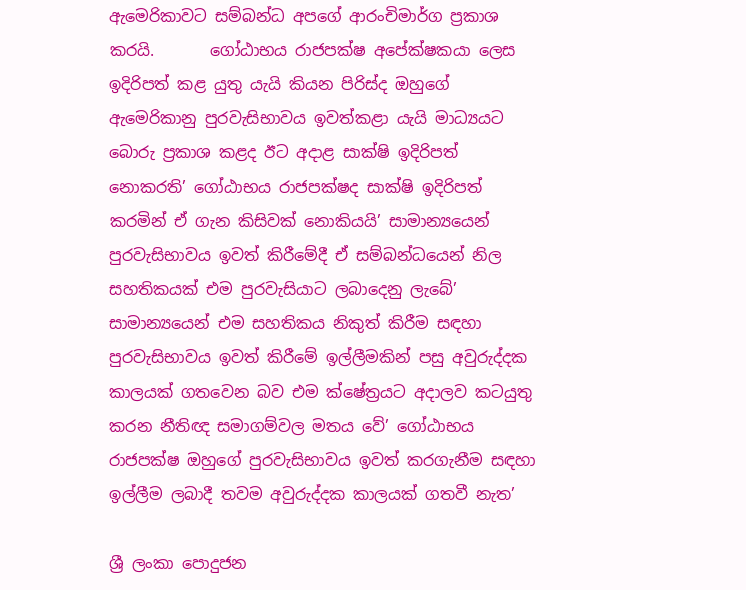ඇමෙරිකාවට සම්බන්ධ අපගේ ආරංචිමාර්ග ප්‍රකාශ කරයි.       ගෝඨාභය රාජපක්ෂ අපේක්ෂකයා ලෙස ඉදිරිපත් කළ යුතු යැයි කියන පිරිස්ද ඔහුගේ ඇමෙරිකානු පුරවැසිභාවය ඉවත්කළා යැයි මාධ්‍යයට බොරු ප්‍රකාශ කළද ඊට අදාළ සාක්ෂි ඉදිරිපත් නොකරති’ ගෝඨාභය රාජපක්ෂද සාක්ෂි ඉදිරිපත් කරමින් ඒ ගැන කිසිවක් නොකියයි’ සාමාන්‍යයෙන් පුරවැසිභාවය ඉවත් කිරීමේදී ඒ සම්බන්ධයෙන් නිල සහතිකයක් එම පුරවැසියාට ලබාදෙනු ලැබේ’ සාමාන්‍යයෙන් එම සහතිකය නිකුත් කිරීම සඳහා පුරවැසිභාවය ඉවත් කිරීමේ ඉල්ලීමකින් පසු අවුරුද්දක කාලයක් ගතවෙන බව එම ක්ෂේත්‍රයට අදාලව කටයුතු කරන නීතිඥ සමාගම්වල මතය වේ’ ගෝඨාභය රාජපක්ෂ ඔහුගේ පුරවැසිභාවය ඉවත් කරගැනීම සඳහා ඉල්ලීම ලබාදී තවම අවුරුද්දක කාලයක් ගතවී නැත’

ශ්‍රී ලංකා පොදුජන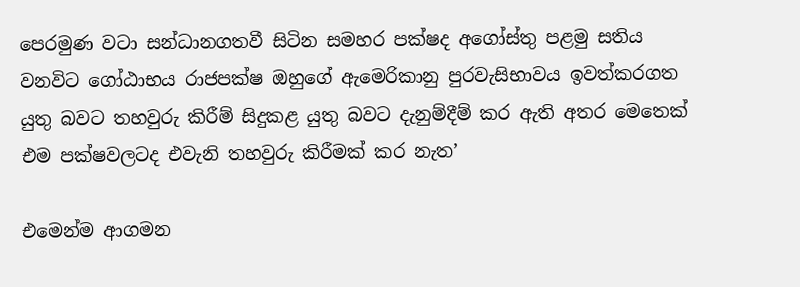පෙරමුණ වටා සන්ධානගතවී සිටින සමහර පක්ෂද අගෝස්තු පළමු සතිය වනවිට ගෝඨාභය රාජපක්ෂ ඔහුගේ ඇමෙරිකානු පුරවැසිභාවය ඉවත්කරගත යුතු බවට තහවුරු කිරීම් සිදුකළ යුතු බවට දැනුම්දීම් කර ඇති අතර මෙතෙක් එම පක්ෂවලටද එවැනි තහවුරු කිරීමක් කර නැත’

එමෙන්ම ආගමන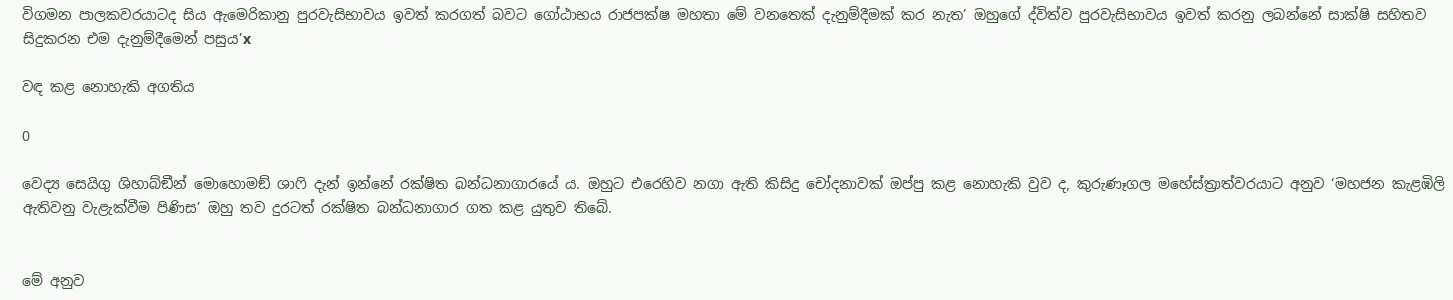විගමන පාලකවරයාටද සිය ඇමෙරිකානු පුරවැසිභාවය ඉවත් කරගත් බවට ගෝඨාභය රාජපක්ෂ මහතා මේ වනතෙක් දැනුම්දීමක් කර නැත’ ඔහුගේ ද්විත්ව පුරවැසිභාවය ඉවත් කරනු ලබන්නේ සාක්ෂි සහිතව සිදුකරන එම දැනුම්දීමෙන් පසුය’x

වඳ කළ නොහැකි අගතිය

0

වෙද්‍ය සෙයිගු ශිහාබ්ඞීන් මොහොමඞ් ශාෆි දැන් ඉන්නේ රක්ෂිත බන්ධනාගාරයේ ය. ඔහුට එරෙහිව නගා ඇති කිසිදු චෝදනාවක් ඔප්පු කළ නොහැකි වුව ද, කුරුණෑගල මහේස්ත්‍රාත්වරයාට අනුව ‘මහජන කැළඹිලි ඇතිවනු වැළැක්වීම පිණිස’ ඔහු තව දුරටත් රක්ෂිත බන්ධනාගාර ගත කළ යුතුව තිබේ.


මේ අනුව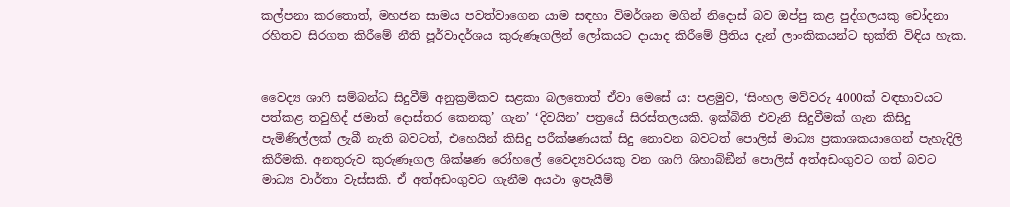කල්පනා කරතොත්, මහජන සාමය පවත්වාගෙන යාම සඳහා විමර්ශන මගින් නිදොස් බව ඔප්පු කළ පුද්ගලයකු චෝදනා රහිතව සිරගත කිරීමේ නීති පූර්වාදර්ශය කුරුණෑගලින් ලෝකයට දායාද කිරීමේ ප්‍රීතිය දැන් ලාංකිකයන්ට භුක්ති විඳිය හැක.


වෛද්‍ය ශාෆි සම්බන්ධ සිදුවීම් අනුක්‍රමිකව සළකා බලතොත් ඒවා මෙසේ ය: පළමුව, ‘සිංහල මව්වරු 4000ක් වඳභාවයට පත්කළ තවුහිද් ජමාත් දොස්තර කෙනකු’ ගැන’ ‘දිවයින’ පත්‍රයේ සිරස්තලයකි. ඉක්බිති එවැනි සිදුවීමක් ගැන කිසිදු පැමිණිල්ලක් ලැබී නැති බවටත්, එහෙයින් කිසිදු පරීක්ෂණයක් සිදු නොවන බවටත් පොලිස් මාධ්‍ය ප්‍රකාශකයාගෙන් පැහැදිලි කිරීමකි. අනතුරුව කුරුණෑගල ශික්ෂණ රෝහලේ වෛද්‍යවරයකු වන ශාෆි ශිහාබ්ඞීන් පොලිස් අත්අඩංගුවට ගත් බවට මාධ්‍ය වාර්තා වැස්සකි. ඒ අත්අඩංගුවට ගැනීම අයථා ඉපැයීම්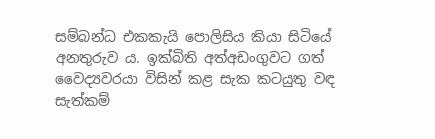සම්බන්ධ එකකැයි පොලිසිය කියා සිටියේ අනතුරුව ය. ඉක්බිති අත්අඩංගුවට ගත් වෛද්‍යවරයා විසින් කළ සැක කටයුතු වඳ සැත්කම්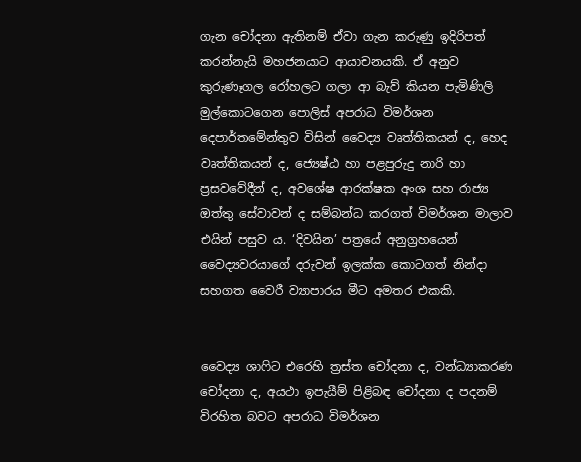ගැන චෝදනා ඇතිනම් ඒවා ගැන කරුණු ඉදිරිපත් කරන්නැයි මහජනයාට ආයාචනයකි. ඒ අනුව කුරුණෑගල රෝහලට ගලා ආ බැව් කියන පැමිණිලි මුල්කොටගෙන පොලිස් අපරාධ විමර්ශන දෙපාර්තමේන්තුව විසින් වෛද්‍ය වෘත්තිකයන් ද, හෙද වෘත්තිකයන් ද, ජ්‍යෙෂ්ඨ හා පළපුරුදු නාරි හා ප්‍රසවවේදීන් ද, අවශේෂ ආරක්ෂක අංශ සහ රාජ්‍ය ඔත්තු සේවාවන් ද සම්බන්ධ කරගත් විමර්ශන මාලාව එයින් පසුව ය. ‘දිවයින’ පත්‍රයේ අනුග්‍රහයෙන් වෛද්‍යවරයාගේ දරුවන් ඉලක්ක කොටගත් නින්දා සහගත වෛරී ව්‍යාපාරය මීට අමතර එකකි.


වෛද්‍ය ශාෆිට එරෙහි ත්‍රස්ත චෝදනා ද, වන්ධ්‍යාකරණ චෝදනා ද, අයථා ඉපැයීම් පිළිබඳ චෝදනා ද පදනම් විරහිත බවට අපරාධ විමර්ශන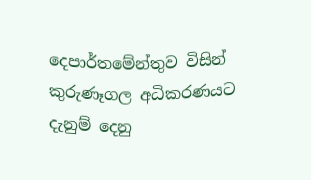දෙපාර්තමේන්තුව විසින් කුරුණෑගල අධිකරණයට දැනුම් දෙනු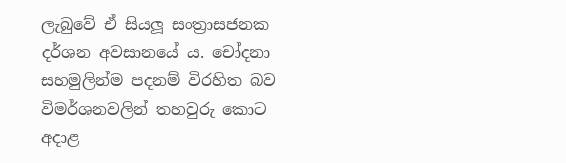ලැබුවේ ඒ සියලූ සංත්‍රාසජනක දර්ශන අවසානයේ ය. චෝදනා සහමුලින්ම පදනම් විරහිත බව විමර්ශනවලින් තහවුරු කොට අදාළ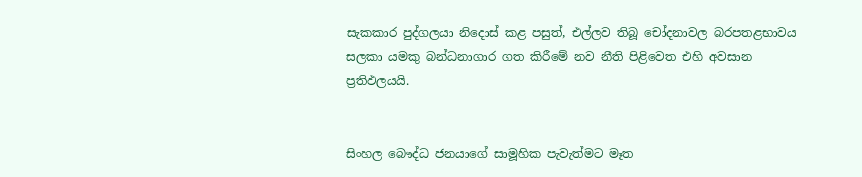සැකකාර පුද්ගලයා නිදොස් කළ පසුත්, එල්ලව තිබූ චෝදනාවල බරපතළභාවය සලකා යමකු බන්ධනාගාර ගත කිරීමේ නව නීති පිළිවෙත එහි අවසාන ප්‍රතිඵලයයි.


සිංහල බෞද්ධ ජනයාගේ සාමූහික පැවැත්මට මෑත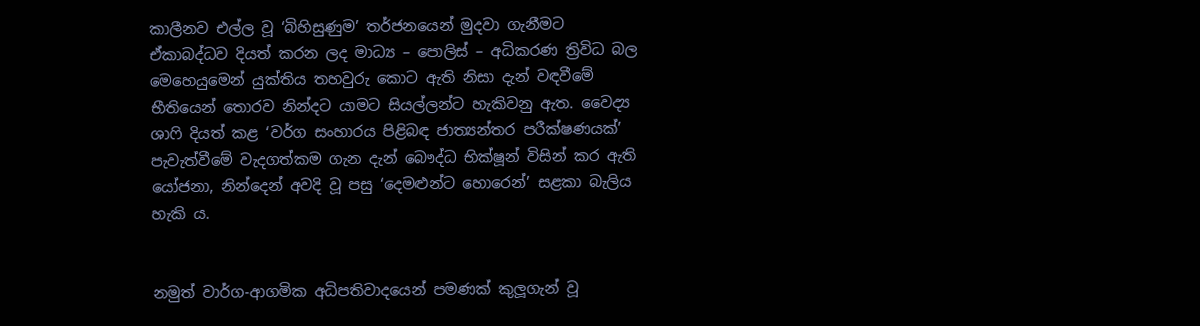කාලීනව එල්ල වූ ‘බිහිසුණුම’ තර්ජනයෙන් මුදවා ගැනීමට ඒකාබද්ධව දියත් කරන ලද මාධ්‍ය – පොලිස් – අධිකරණ ත්‍රිවිධ බල මෙහෙයුමෙන් යුක්තිය තහවුරු කොට ඇති නිසා දැන් වඳවීමේ භීතියෙන් තොරව නින්දට යාමට සියල්ලන්ට හැකිවනු ඇත. වෛද්‍ය ශාෆි දියත් කළ ‘වර්ග සංහාරය පිළිබඳ ජාත්‍යන්තර පරීක්ෂණයක්’ පැවැත්වීමේ වැදගත්කම ගැන දැන් බෞද්ධ භික්ෂූන් විසින් කර ඇති යෝජනා, නින්දෙන් අවදි වූ පසු ‘දෙමළුන්ට හොරෙන්’ සළකා බැලිය හැකි ය.


නමුත් වාර්ග-ආගමික අධිපතිවාදයෙන් පමණක් කුලූගැන් වූ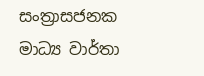සංත්‍රාසජනක මාධ්‍ය වාර්තා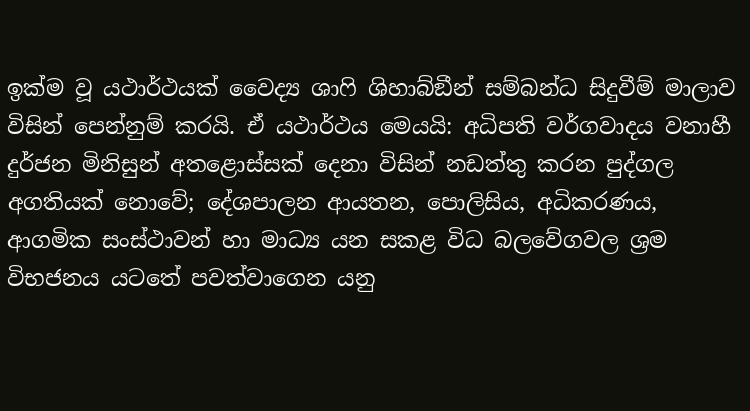ඉක්ම වූ යථාර්ථයක් වෛද්‍ය ශාෆි ශිහාබ්ඞීන් සම්බන්ධ සිදුවීම් මාලාව විසින් පෙන්නුම් කරයි. ඒ යථාර්ථය මෙයයි: අධිපති වර්ගවාදය වනාහී දුර්ජන මිනිසුන් අතළොස්සක් දෙනා විසින් නඩත්තු කරන පුද්ගල අගතියක් නොවේ; දේශපාලන ආයතන, පොලිසිය, අධිකරණය, ආගමික සංස්ථාවන් හා මාධ්‍ය යන සකළ විධ බලවේගවල ශ්‍රම විභජනය යටතේ පවත්වාගෙන යනු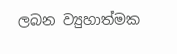ලබන ව්‍යුහාත්මක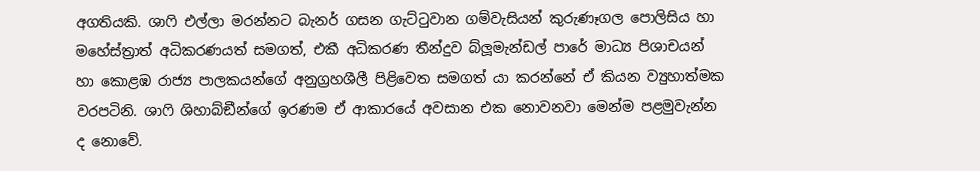අගතියකි. ශාෆි එල්ලා මරන්නට බැනර් ගසන ගැට්ටුවාන ගම්වැසියන් කුරුණෑගල පොලිසිය හා මහේස්ත්‍රාත් අධිකරණයත් සමගත්, එකී අධිකරණ තීන්දුව බ්ලූමැන්ඩල් පාරේ මාධ්‍ය පිශාචයන් හා කොළඹ රාජ්‍ය පාලකයන්ගේ අනුග්‍රහශීලී පිළිවෙත සමගත් යා කරන්නේ ඒ කියන ව්‍යුහාත්මක වරපටිනි. ශාෆි ශිහාබ්ඞීන්ගේ ඉරණම ඒ ආකාරයේ අවසාන එක නොවනවා මෙන්ම පළමුවැන්න ද නොවේ.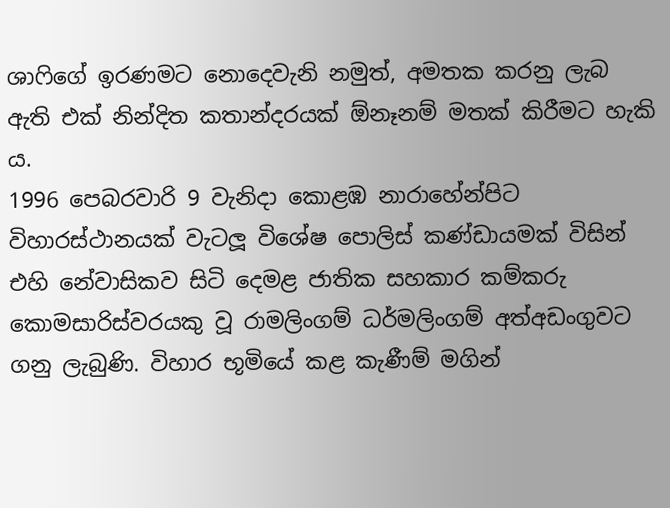ශාෆිගේ ඉරණමට නොදෙවැනි නමුත්, අමතක කරනු ලැබ ඇති එක් නින්දිත කතාන්දරයක් ඕනෑනම් මතක් කිරීමට හැකි ය.
1996 පෙබරවාරි 9 වැනිදා කොළඹ නාරාහේන්පිට විහාරස්ථානයක් වැටලූ විශේෂ පොලිස් කණ්ඩායමක් විසින් එහි නේවාසිකව සිටි දෙමළ ජාතික සහකාර කම්කරු කොමසාරිස්වරයකු වූ රාමලිංගම් ධර්මලිංගම් අත්අඩංගුවට ගනු ලැබුණි. විහාර භූමියේ කළ කැණීම් මගින්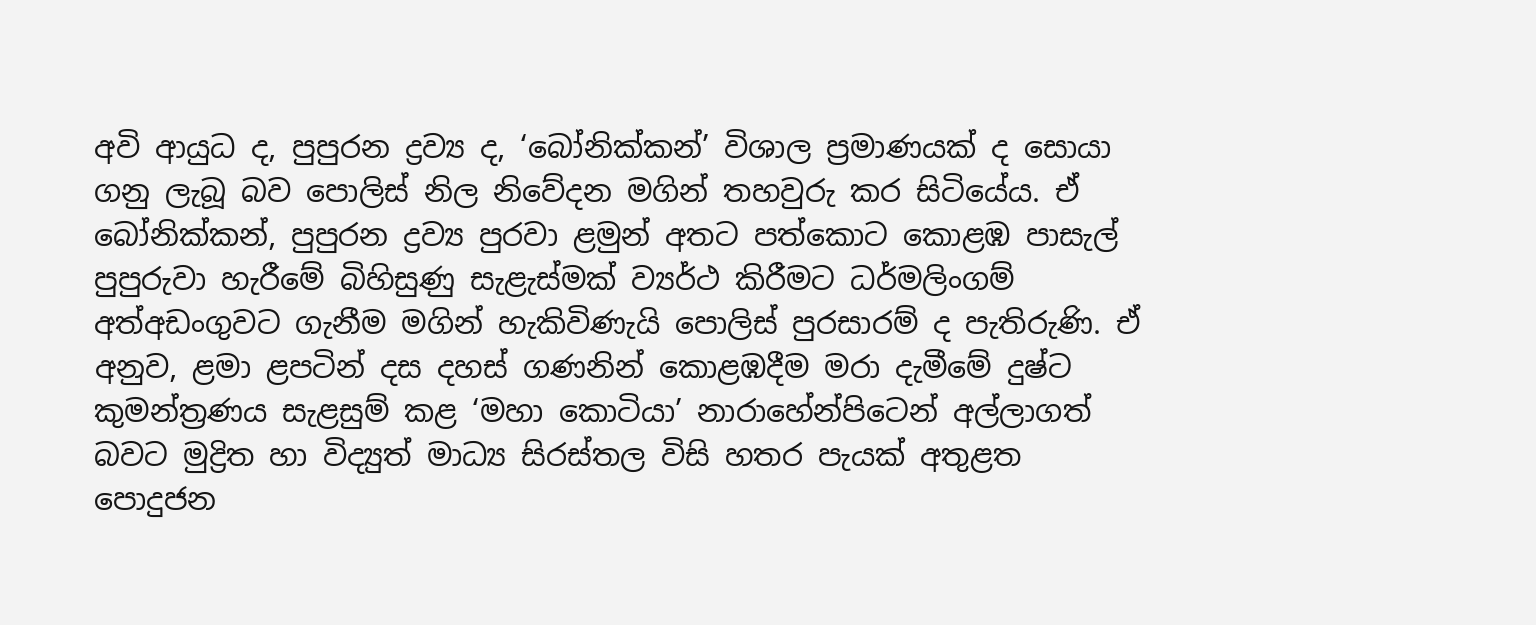අවි ආයුධ ද, පුපුරන ද්‍රව්‍ය ද, ‘බෝනික්කන්’ විශාල ප්‍රමාණයක් ද සොයා ගනු ලැබූ බව පොලිස් නිල නිවේදන මගින් තහවුරු කර සිටියේය. ඒ බෝනික්කන්, පුපුරන ද්‍රව්‍ය පුරවා ළමුන් අතට පත්කොට කොළඹ පාසැල් පුපුරුවා හැරීමේ බිහිසුණු සැළැස්මක් ව්‍යර්ථ කිරීමට ධර්මලිංගම් අත්අඩංගුවට ගැනීම මගින් හැකිවිණැයි පොලිස් පුරසාරම් ද පැතිරුණි. ඒ අනුව, ළමා ළපටින් දස දහස් ගණනින් කොළඹදීම මරා දැමීමේ දුෂ්ට කුමන්ත්‍රණය සැළසුම් කළ ‘මහා කොටියා’ නාරාහේන්පිටෙන් අල්ලාගත් බවට මුද්‍රිත හා විද්‍යුත් මාධ්‍ය සිරස්තල විසි හතර පැයක් අතුළත පොදුජන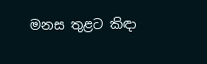මනස තුළට කිඳා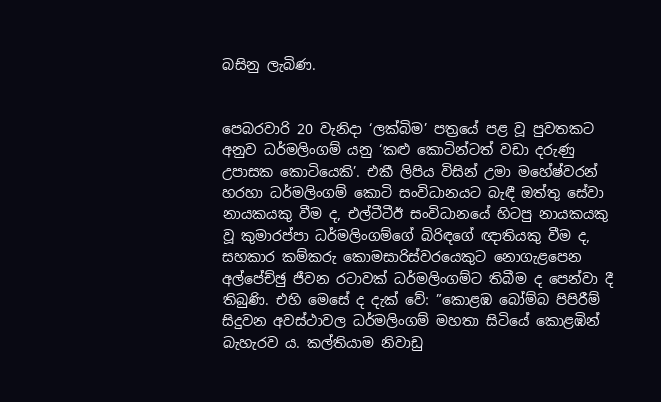බසිනු ලැබිණ.


පෙබරවාරි 20 වැනිදා ‘ලක්බිම’ පත්‍රයේ පළ වූ පුවතකට අනුව ධර්මලිංගම් යනු ‘කළු කොටින්ටත් වඩා දරුණු උපාසක කොටියෙකි’. එකී ලිපිය විසින් උමා මහේෂ්වරන් හරහා ධර්මලිංගම් කොටි සංවිධානයට බැඳී ඔත්තු සේවා නායකයකු වීම ද, එල්ටීටීඊ සංවිධානයේ හිටපු නායකයකු වූ කුමාරප්පා ධර්මලිංගම්ගේ බිරිඳගේ ඥාතියකු වීම ද, සහකාර කම්කරු කොමසාරිස්වරයෙකුට නොගැළපෙන අල්පේච්ඡු ජීවන රටාවක් ධර්මලිංගම්ට තිබීම ද පෙන්වා දී තිබුණි. එහි මෙසේ ද දැක් වේ: ”කොළඹ බෝම්බ පිපිරීම් සිදුවන අවස්ථාවල ධර්මලිංගම් මහතා සිටියේ කොළඹින් බැහැරව ය. කල්තියාම නිවාඩු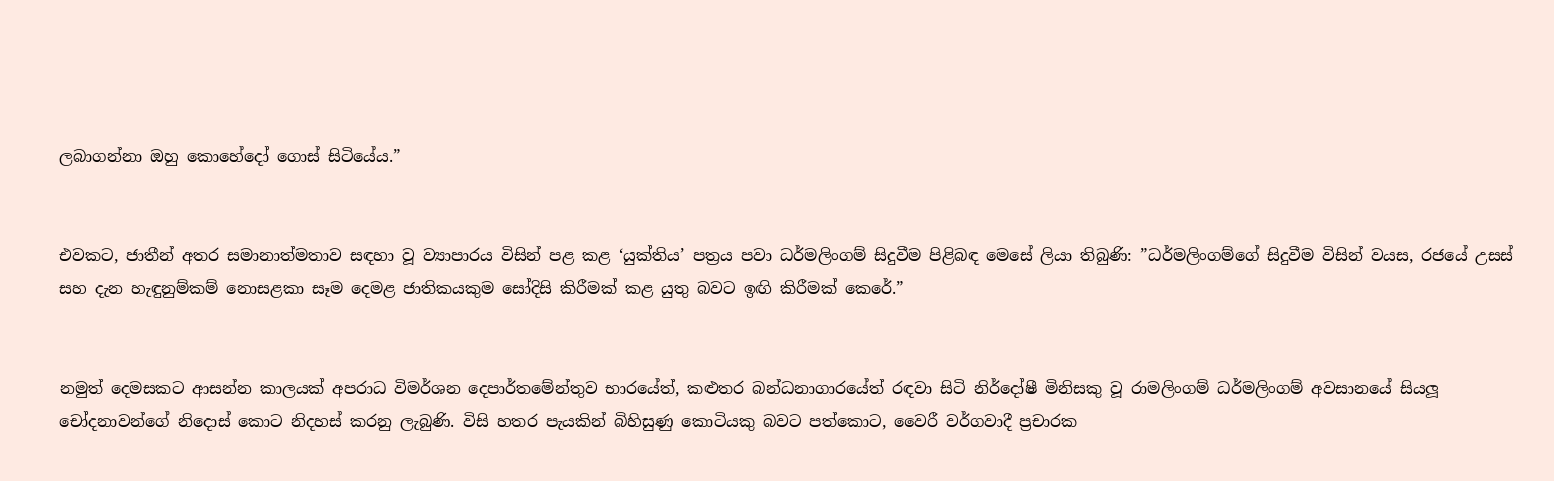ලබාගන්නා ඔහු කොහේදෝ ගොස් සිටියේය.”


එවකට, ජාතීන් අතර සමානාත්මතාව සඳහා වූ ව්‍යාපාරය විසින් පළ කළ ‘යුක්තිය’ පත්‍රය පවා ධර්මලිංගම් සිදුවීම පිළිබඳ මෙසේ ලියා තිබුණි: ”ධර්මලිංගම්ගේ සිදුවීම විසින් වයස, රජයේ උසස් සහ දැන හැඳුනුම්කම් නොසළකා සෑම දෙමළ ජාතිකයකුම සෝදිසි කිරීමක් කළ යුතු බවට ඉඟි කිරීමක් කෙරේ.”


නමුත් දෙමසකට ආසන්න කාලයක් අපරාධ විමර්ශන දෙපාර්තමේන්තුව භාරයේත්, කළුතර බන්ධනාගාරයේත් රඳවා සිටි නිර්දෝෂී මිනිසකු වූ රාමලිංගම් ධර්මලිංගම් අවසානයේ සියලූ චෝදනාවන්ගේ නිදොස් කොට නිදහස් කරනු ලැබුණි. විසි හතර පැයකින් බිහිසුණු කොටියකු බවට පත්කොට, වෛරී වර්ගවාදී ප්‍රචාරක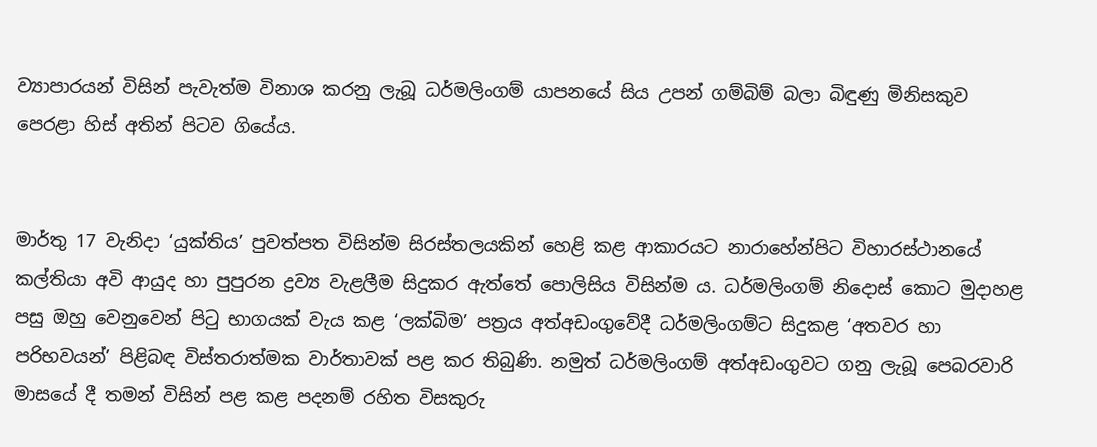ව්‍යාපාරයන් විසින් පැවැත්ම විනාශ කරනු ලැබූ ධර්මලිංගම් යාපනයේ සිය උපන් ගම්බිම් බලා බිඳුණු මිනිසකුව පෙරළා හිස් අතින් පිටව ගියේය.


මාර්තු 17 වැනිදා ‘යුක්තිය’ පුවත්පත විසින්ම සිරස්තලයකින් හෙළි කළ ආකාරයට නාරාහේන්පිට විහාරස්ථානයේ කල්තියා අවි ආයුද හා පුපුරන ද්‍රව්‍ය වැළලීම සිදුකර ඇත්තේ පොලිසිය විසින්ම ය. ධර්මලිංගම් නිදොස් කොට මුදාහළ පසු ඔහු වෙනුවෙන් පිටු භාගයක් වැය කළ ‘ලක්බිම’ පත්‍රය අත්අඩංගුවේදී ධර්මලිංගම්ට සිදුකළ ‘අතවර හා පරිභවයන්’ පිළිබඳ විස්තරාත්මක වාර්තාවක් පළ කර තිබුණි. නමුත් ධර්මලිංගම් අත්අඩංගුවට ගනු ලැබූ පෙබරවාරි මාසයේ දී තමන් විසින් පළ කළ පදනම් රහිත විසකුරු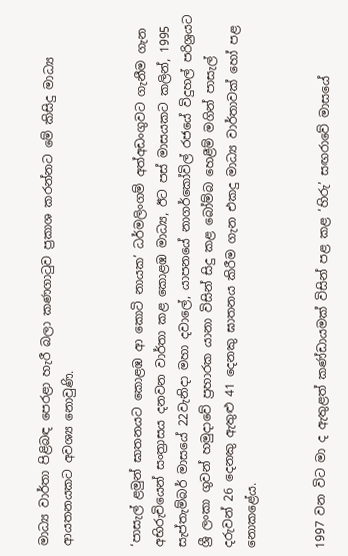මාධ්‍ය වාර්තා පිළිබඳ පෙරළා හැරී බලා කණගාටුව ප්‍රකාශ කරන්නට මේ කිසිදු මාධ්‍ය ආයතනයකට අවශ්‍ය නොවුණි.


‘පාසැල් ළමුන් ඝාතනයට කොළඹ ආ කොටි නායක’ ධර්මලිංගම් අත්අඩංගුවට ගැනීම ගැන අභිරුචියෙන් සංත්‍රාසය දනවන වාර්තා කළ කොළඹ මාධ්‍ය, ඊට පස් මාසයකට කලින්, 1995 සැප්තැම්බර් මාසයේ 22වැනිදා මහා දවාලේ, යාපනයේ නාගර්කෝවිල් රජයේ විදුහල් පරිශ්‍රයට ශ්‍රී ලංකා ගුවන් හමුදාවේ ප්‍රහාරක යානා විසින් සිදු කළ බෝම්බ හෙළීම් මගින් පාසැල් දරුවන් 26 දෙනකු ඇතුළු 41 දෙනකු ඝාතනය කිරීම ගැන එකදු මාධ්‍ය වාර්තාවක් හෝ පළ නොකළේය.


1997 වන විට මා ද ඇතුළත් කණ්ඩායමක් විසින් පළ කළ ‘හිරු’ සඟරාවේ මාසයේ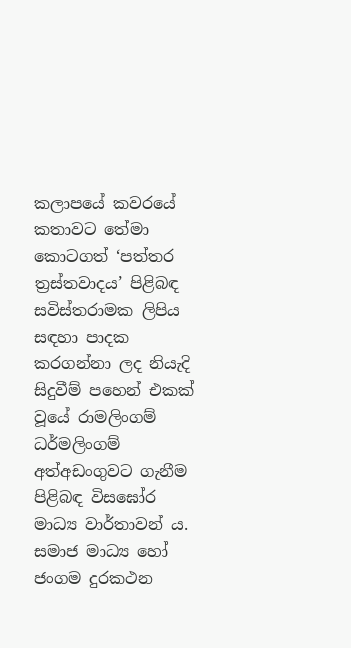කලාපයේ කවරයේ කතාවට තේමා කොටගත් ‘පත්තර ත්‍රස්තවාදය’ පිළිබඳ සවිස්තරාමක ලිපිය සඳහා පාදක කරගන්නා ලද නියැදි සිදුවීම් පහෙන් එකක් වූයේ රාමලිංගම් ධර්මලිංගම් අත්අඩංගුවට ගැනීම පිළිබඳ විසඝෝර මාධ්‍ය වාර්තාවන් ය. සමාජ මාධ්‍ය හෝ ජංගම දුරකථන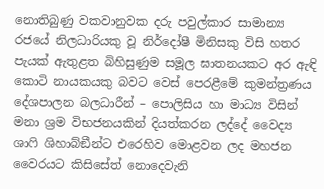නොතිබුණු වකවානුවක දරු පවුල්කාර සාමාන්‍ය රජයේ නිලධාරියකු වූ නිර්දෝෂී මිනිසකු විසි හතර පැයක් ඇතුළත බිහිසුණුම සමූල ඝාතනයකට අර ඇඳි කොටි නායකයකු බවට වෙස් පෙරළීමේ කුමන්ත්‍රණය දේශපාලන බලධාරීන් – පොලිසිය හා මාධ්‍ය විසින් මනා ශ්‍රම විභජනයකින් දියත්කරන ලද්දේ වෛද්‍ය ශාෆි ශිහාබ්ඞීන්ට එරෙහිව මොළවන ලද මහජන වෛරයට කිසිසේත් නොදෙවැනි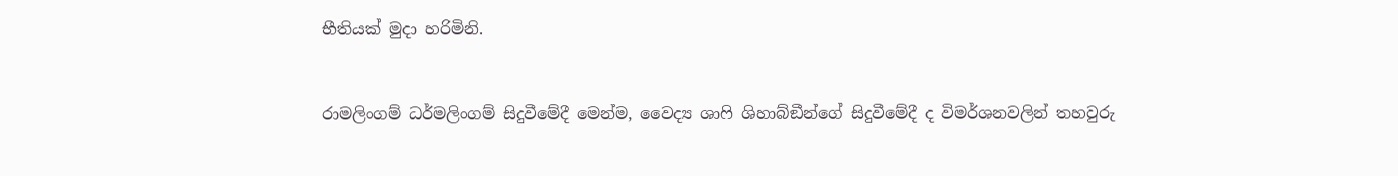භීතියක් මුදා හරිමිනි.


රාමලිංගම් ධර්මලිංගම් සිදුවීමේදී මෙන්ම, වෛද්‍ය ශාෆි ශිහාබ්ඞීන්ගේ සිදුවීමේදී ද විමර්ශනවලින් තහවුරු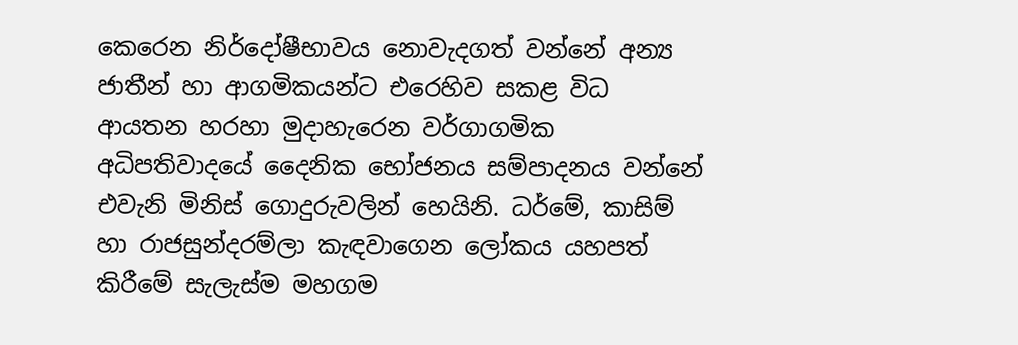කෙරෙන නිර්දෝෂීභාවය නොවැදගත් වන්නේ අන්‍ය ජාතීන් හා ආගමිකයන්ට එරෙහිව සකළ විධ ආයතන හරහා මුදාහැරෙන වර්ගාගමික අධිපතිවාදයේ දෛනික භෝජනය සම්පාදනය වන්නේ එවැනි මිනිස් ගොදුරුවලින් හෙයිනි. ධර්මේ, කාසිම් හා රාජසුන්දරම්ලා කැඳවාගෙන ලෝකය යහපත් කිරීමේ සැලැස්ම මහගම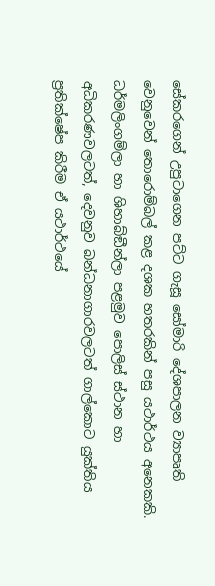සේකරගෙන් උපුටාගෙන පට්ට ගැසූ සෝමාරි දේශපාලන ව්‍යාපෘති වෙනුවෙන් තොරොම්බල් කළ දශක හතරකින් පසු යථාර්ථය අනෙකකි. ධර්මලිංගම්ලා හා ශිහාබ්ඞීන්ලා පළමුව පොලිස් ස්ථාන හා අධිකරණවලටත්, දෙවනුව බන්ධනාගාරවලටත් ගාල්කොට යුක්තිය ප්‍රතික්ෂේප කිරීම ඒ යථාර්ථයේ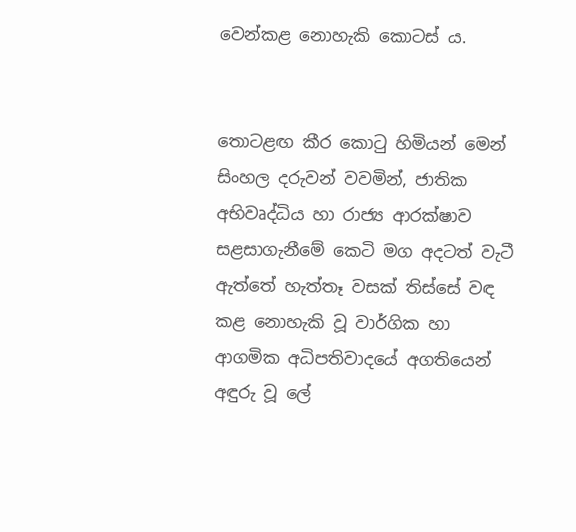වෙන්කළ නොහැකි කොටස් ය.


තොටළඟ කීර කොටු හිමියන් මෙන් සිංහල දරුවන් වවමින්, ජාතික අභිවෘද්ධිය හා රාජ්‍ය ආරක්ෂාව සළසාගැනීමේ කෙටි මග අදටත් වැටී ඇත්තේ හැත්තෑ වසක් තිස්සේ වඳ කළ නොහැකි වූ වාර්ගික හා ආගමික අධිපතිවාදයේ අගතියෙන් අඳුරු වූ ලේ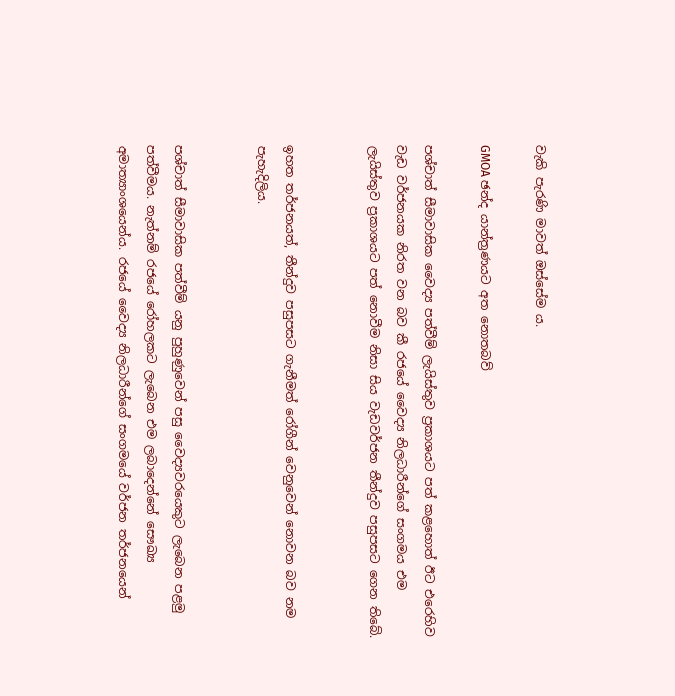වැකි පැරණි මාවත් ඔස්සේම ය.

GMOA ඡන්ද යාන්ත්‍රණයට අත නොතබව්

පශ්චාත් සීමාවාසික වෛද්‍ය පත්වීම් ලැයිස්තුව ප්‍රකාශයට පත් කළහොත් ඊට එරෙහිව වැඩ වර්ජනයක නිරත වන බව කී රජයේ වෛද්‍ය නිලධාරීන්ගේ සංගමය එම ලැයිස්තුව ප්‍රකාශයට පත් නොවීම නිසා සිය වැඩවර්ජන තීන්දුව පසුපසට ගෙන තිබේ.


ඉහත තර්ජනයත්, තීන්දුව පසුපසට ගැනීමත් රෝගීන් වෙනුවෙන් නොවන බව නම පැහැදිලිය.


පශ්චාත් සීමාවාසික පත්වීම් යනු පුහුණුවෙන් පසු වෛද්‍යවරයෙකුට ලැබෙන පළමු පත්වීමය. නැත්නම් රජයේ රෝහලකට ලැබෙන එම ලබාදෙන්නේ සෞඛ්‍ය අමාත්‍යාංශයෙන්ය. රජයේ වෛද්‍ය නිලධාරීන්ගේ සංගමයේ වර්ජන තර්ජනයෙන්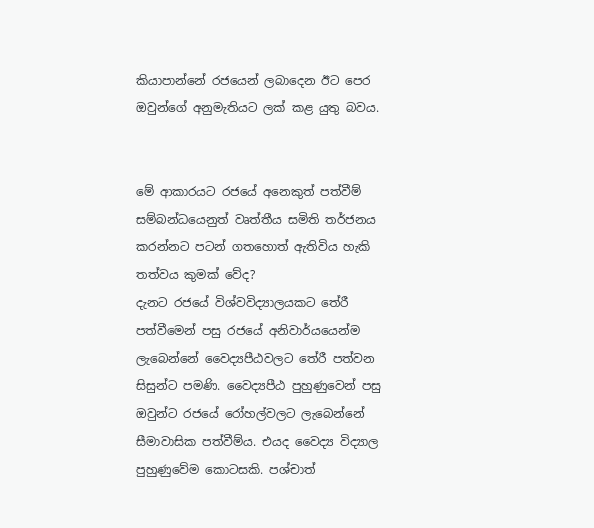කියාපාන්නේ රජයෙන් ලබාදෙන ඊට පෙර ඔවුන්ගේ අනුමැතියට ලක් කළ යුතු බවය.


මේ ආකාරයට රජයේ අනෙකුත් පත්වීම් සම්බන්ධයෙනුත් වෘත්තීය සමිති තර්ජනය කරන්නට පටන් ගතහොත් ඇතිවිය හැකි තත්වය කුමක් වේද?
දැනට රජයේ විශ්වවිද්‍යාලයකට තේරී පත්වීමෙන් පසු රජයේ අනිවාර්යයෙන්ම ලැබෙන්නේ වෛද්‍යපීඨවලට තේරී පත්වන සිසුන්ට පමණි. වෛද්‍යපීඨ පුහුණුවෙන් පසු ඔවුන්ට රජයේ රෝහල්වලට ලැබෙන්නේ සීමාවාසික පත්වීම්ය. එයද වෛද්‍ය විද්‍යාල පුහුණුවේම කොටසකි. පශ්චාත්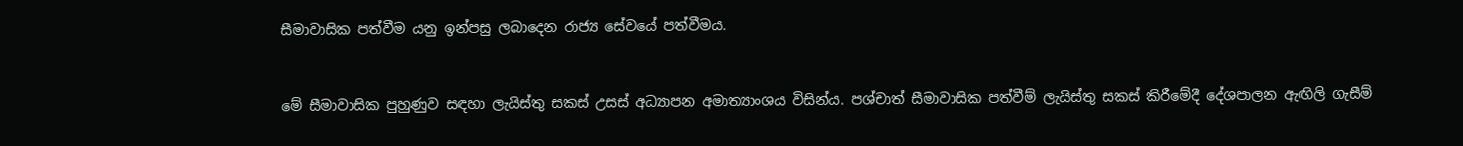සීමාවාසික පත්වීම යනු ඉන්පසු ලබාදෙන රාජ්‍ය සේවයේ පත්වීමය.


මේ සීමාවාසික පුහුණුව සඳහා ලැයිස්තු සකස් උසස් අධ්‍යාපන අමාත්‍යාංශය විසින්ය. පශ්චාත් සීමාවාසික පත්වීම් ලැයිස්තු සකස් කිරීමේදී දේශපාලන ඇඟිලි ගැසීම්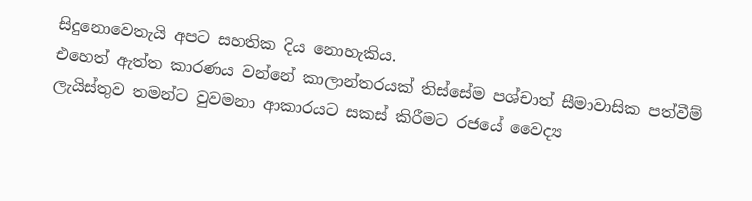සිදුනොවෙතැයි අපට සහතික දිය නොහැකිය.
එහෙත් ඇත්ත කාරණය වන්නේ කාලාන්තරයක් තිස්සේම පශ්චාත් සීමාවාසික පත්වීම් ලැයිස්තුව තමන්ට වුවමනා ආකාරයට සකස් කිරීමට රජයේ වෛද්‍ය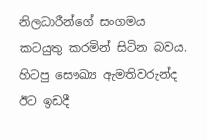නිලධාරීන්ගේ සංගමය කටයුතු කරමින් සිටින බවය. හිටපු සෞඛ්‍ය ඇමතිවරුන්ද ඊට ඉඩදී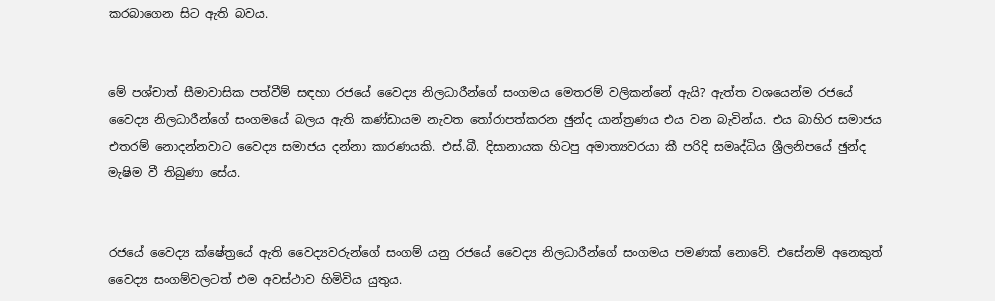කරබාගෙන සිට ඇති බවය.


මේ පශ්චාත් සීමාවාසික පත්වීම් සඳහා රජයේ වෛද්‍ය නිලධාරීන්ගේ සංගමය මෙතරම් වලිකන්නේ ඇයි? ඇත්ත වශයෙන්ම රජයේ වෛද්‍ය නිලධාරීන්ගේ සංගමයේ බලය ඇති කණ්ඩායම නැවත තෝරාපත්කරන ඡුන්ද යාන්ත්‍රණය එය වන බැවින්ය. එය බාහිර සමාජය එතරම් නොදන්නවාට වෛද්‍ය සමාජය දන්නා කාරණයකි. එස්.බී. දිසානායක හිටපු අමාත්‍යවරයා කී පරිදි සමෘද්ධිය ශ්‍රීලනිපයේ ඡුන්ද මැෂිම වී තිබුණා සේය.


රජයේ වෛද්‍ය ක්ෂේත්‍රයේ ඇති වෛද්‍යවරුන්ගේ සංගම් යනු රජයේ වෛද්‍ය නිලධාරීන්ගේ සංගමය පමණක් නොවේ. එසේනම් අනෙකුත් වෛද්‍ය සංගම්වලටත් එම අවස්ථාව හිමිවිය යුතුය.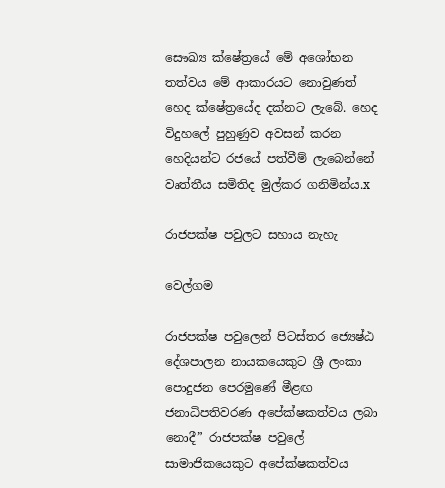සෞඛ්‍ය ක්ෂේත්‍රයේ මේ අශෝභන තත්වය මේ ආකාරයට නොවුණත් හෙද ක්ෂේත්‍රයේද දක්නට ලැබේ. හෙද විදුහලේ පුහුණුව අවසන් කරන හෙදියන්ට රජයේ පත්වීම් ලැබෙන්නේ වෘත්තීය සමිතිද මුල්කර ගනිමින්ය.x

රාජපක්ෂ පවුලට සහාය නැහැ

වෙල්ගම

රාජපක්ෂ පවුලෙන් පිටස්තර ජ්‍යෙෂ්ඨ දේශපාලන නායකයෙකුට ශ්‍රී ලංකා පොදුජන පෙරමුණේ මීළඟ ජනාධිපතිවරණ අපේක්ෂකත්වය ලබා නොදී” රාජපක්ෂ පවුලේ සාමාජිකයෙකුට අපේක්ෂකත්වය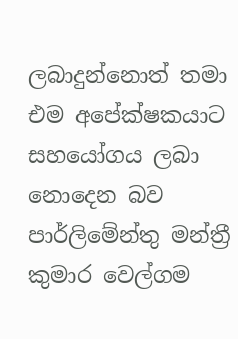ලබාදුන්නොත් තමා එම අපේක්ෂකයාට සහයෝගය ලබා නොදෙන බව පාර්ලිමේන්තු මන්ත්‍රී කුමාර වෙල්ගම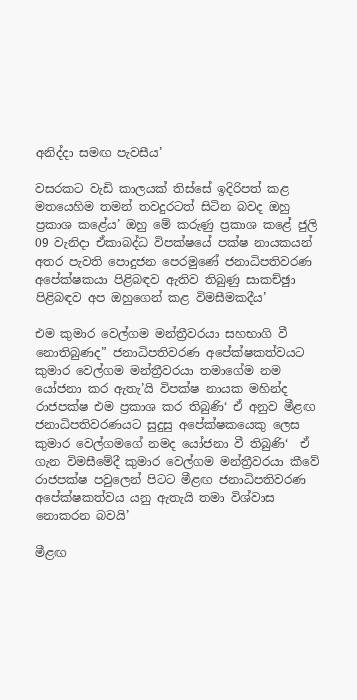අනිද්දා සමඟ පැවසීය’

වසරකට වැඩි කාලයක් තිස්සේ ඉදිරිපත් කළ මතයෙහිම තමන් තවදුරටත් සිටින බවද ඔහු ප්‍රකාශ කළේය’ ඔහු මේ කරුණු ප්‍රකාශ කළේ ජුලි 09 වැනිදා ඒකාබද්ධ විපක්ෂයේ පක්ෂ නායකයන් අතර පැවති පොදුජන පෙරමුණේ ජනාධිපතිවරණ අපේක්ෂකයා පිළිබඳව ඇතිව තිබුණු සාකච්ඡුා පිළිබඳව අප ඔහුගෙන් කළ විමසීමකදීය’

එම කුමාර වෙල්ගම මන්ත්‍රීවරයා සහභාගි වී නොතිබුණද” ජනාධිපතිවරණ අපේක්ෂකත්වයට කුමාර වෙල්ගම මන්ත්‍රීවරයා තමාගේම නම යෝජනා කර ඇතැ’යි විපක්ෂ නායක මහින්ද රාජපක්ෂ එම ප්‍රකාශ කර තිබුණි‘ ඒ අනුව මීළඟ ජනාධිපතිවරණයට සුදුසු අපේක්ෂකයෙකු ලෙස කුමාර වෙල්ගමගේ නමද යෝජනා වී තිබුණි‘  ඒ ගැන විමසීමේදී කුමාර වෙල්ගම මන්ත්‍රීවරයා කීවේ රාජපක්ෂ පවුලෙන් පිටට මීළඟ ජනාධිපතිවරණ අපේක්ෂකත්වය යනු ඇතැයි තමා විශ්වාස නොකරන බවයි’

මීළඟ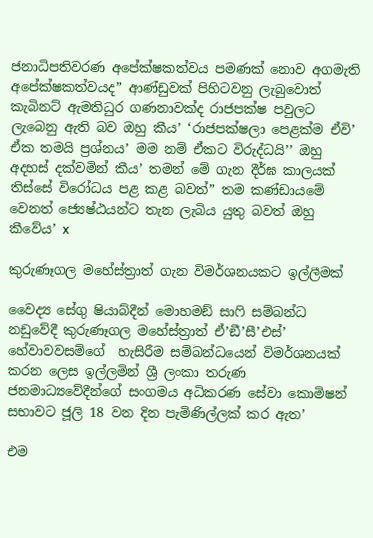ජනාධිපතිවරණ අපේක්ෂකත්වය පමණක් නොව අගමැති අපේක්ෂකත්වයද” ආණ්ඩුවක් පිහිටවනු ලැබුවොත් කැබිනට් ඇමතිධුර ගණනාවක්ද රාජපක්ෂ පවුලට ලැබෙනු ඇති බව ඔහු කීය’ ‘රාජපක්ෂලා පෙළක්ම ඒවි’ ඒක තමයි ප්‍රශ්නය’ මම නම් ඒකට විරුද්ධයි’’ ඔහු අදහස් දක්වමින් කීය’ තමන් මේ ගැන දීර්ඝ කාලයක් තිස්සේ විරෝධය පළ කළ බවත්” තම කණ්ඩායමේ වෙනත් ජ්‍යෙෂ්ඨයන්ට තැන ලැබිය යුතු බවත් ඔහු කීවේය’ x

කුරුණෑගල මහේස්ත්‍රාත් ගැන විමර්ශනයකට ඉල්ලීමක්

වෛද්‍ය සේගු ෂියාබ්දීන් මොහමඞ් සාෆි සම්බන්ධ නඩුවේදී කුරුණෑගල මහේස්ත්‍රාත් ඒ’ඞී’සී’එස්’ හේවාවවසම්ගේ  හැසිරීම සම්බන්ධයෙන් විමර්ශනයක් කරන ලෙස ඉල්ලමින් ශ්‍රී ලංකා තරුණ ජනමාධ්‍යවේදීන්ගේ සංගමය අධිකරණ සේවා කොමිෂන් සභාවට ජූලි 18 වන දින පැමිණිල්ලක් කර ඇත’

එම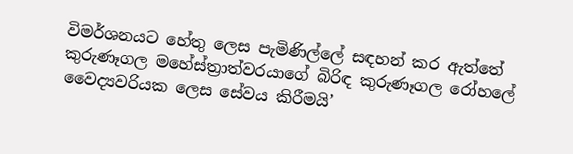විමර්ශනයට හේතු ලෙස පැමිණිල්ලේ සඳහන් කර ඇත්තේ කුරුණෑගල මහේස්ත්‍රාත්වරයාගේ බිරිඳ කුරුණෑගල රෝහලේ වෛද්‍යවරියක ලෙස සේවය කිරීමයි’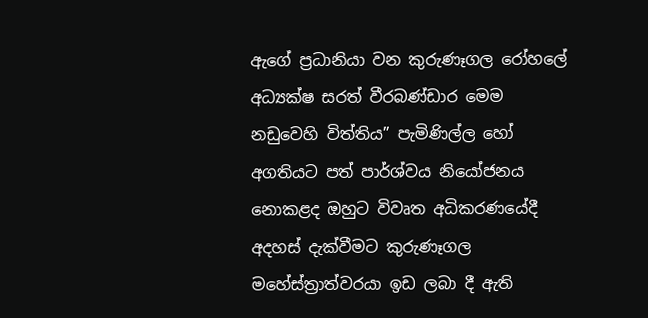ඇගේ ප්‍රධානියා වන කුරුණෑගල රෝහලේ අධ්‍යක්ෂ සරත් වීරබණ්ඩාර මෙම නඩුවෙහි විත්තිය” පැමිණිල්ල හෝ අගතියට පත් පාර්ශ්වය නියෝජනය නොකළද ඔහුට විවෘත අධිකරණයේදී අදහස් දැක්වීමට කුරුණෑගල මහේස්ත්‍රාත්වරයා ඉඩ ලබා දී ඇති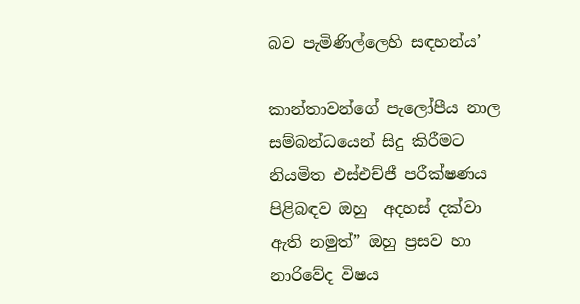බව පැමිණිල්ලෙහි සඳහන්ය’

කාන්තාවන්ගේ පැලෝපීය නාල සම්බන්ධයෙන් සිදු කිරීමට නියමිත එස්එච්ජී පරීක්ෂණය පිළිබඳව ඔහු  අදහස් දක්වා ඇති නමුත්” ඔහු ප්‍රසව හා නාරිවේද විෂය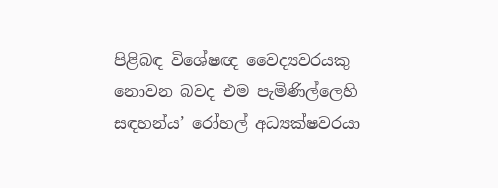පිළිබඳ විශේෂඥ වෛද්‍යවරයකු නොවන බවද එම පැමිණිල්ලෙහි සඳහන්ය’ රෝහල් අධ්‍යක්ෂවරයා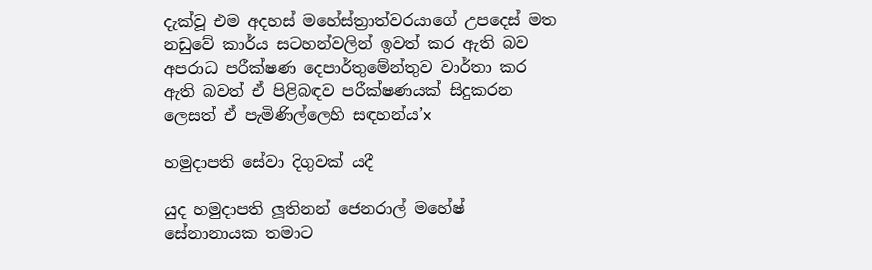දැක්වූ එම අදහස් මහේස්ත්‍රාත්වරයාගේ උපදෙස් මත නඩුවේ කාර්ය සටහන්වලින් ඉවත් කර ඇති බව අපරාධ පරීක්ෂණ දෙපාර්තුමේන්තුව වාර්තා කර ඇති බවත් ඒ පිළිබඳව පරීක්ෂණයක් සිදුකරන ලෙසත් ඒ පැමිණිල්ලෙහි සඳහන්ය’x

හමුදාපති සේවා දිගුවක් යදී

යුද හමුදාපති ලූතිනන් ජෙනරාල් මහේෂ් සේනානායක තමාට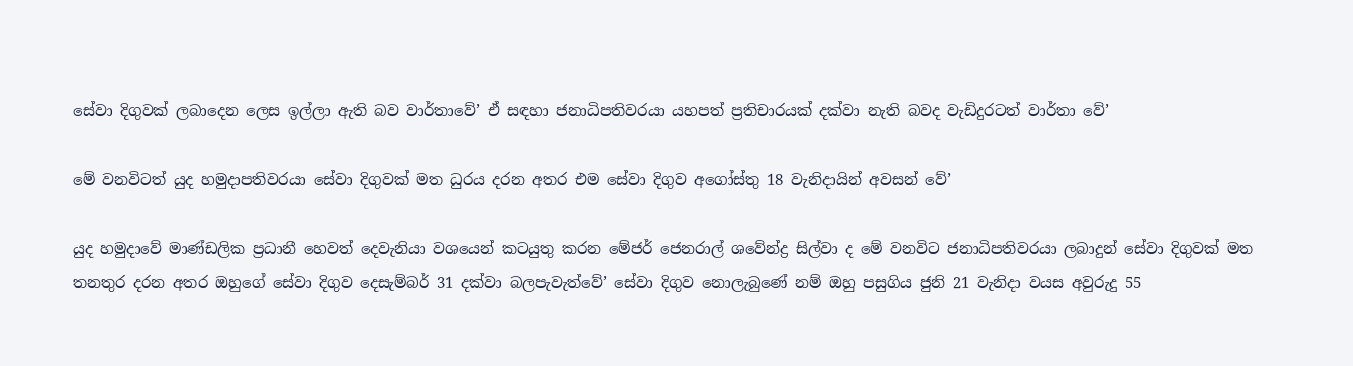සේවා දිගුවක් ලබාදෙන ලෙස ඉල්ලා ඇති බව වාර්තාවේ’ ඒ සඳහා ජනාධිපතිවරයා යහපත් ප්‍රතිචාරයක් දක්වා නැති බවද වැඩිදුරටත් වාර්තා වේ’

මේ වනවිටත් යුද හමුදාපතිවරයා සේවා දිගුවක් මත ධුරය දරන අතර එම සේවා දිගුව අගෝස්තු 18 වැනිදායින් අවසන් වේ’

යුද හමුදාවේ මාණ්ඩලික ප්‍රධානී හෙවත් දෙවැනියා වශයෙන් කටයුතු කරන මේජර් ජෙනරාල් ශවේන්ද්‍ර සිල්වා ද මේ වනවිට ජනාධිපතිවරයා ලබාදුන් සේවා දිගුවක් මත තනතුර දරන අතර ඔහුගේ සේවා දිගුව දෙසැම්බර් 31 දක්වා බලපැවැත්වේ’ සේවා දිගුව නොලැබුණේ නම් ඔහු පසුගිය ජුනි 21 වැනිදා වයස අවුරුදු 55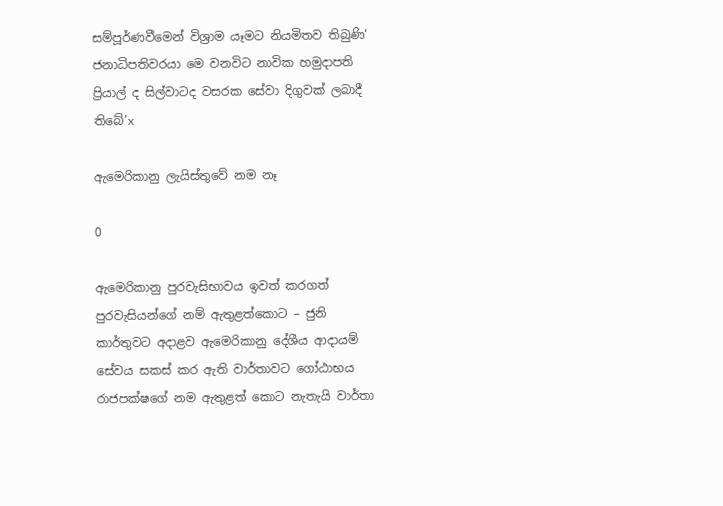සම්පූර්ණවීමෙන් විශ්‍රාම යෑමට නියමිතව තිබුණි‘ ජනාධිපතිවරයා මෙ වනවිට නාවික හමුදාපති ප්‍රියාල් ද සිල්වාටද වසරක සේවා දිගුවක් ලබාදී තිබේ’x

ඇමෙරිකානු ලැයිස්තුවේ නම නෑ

0

ඇමෙරිකානු පුරවැසිභාවය ඉවත් කරගත් පුරවැසියන්ගේ නම් ඇතුළත්කොට – ජුනි කාර්තුවට අදාළව ඇමෙරිකානු දේශීය ආදායම් සේවය සකස් කර ඇති වාර්තාවට ගෝඨාභය රාජපක්ෂගේ නම ඇතුළත් කොට නැතැයි වාර්තා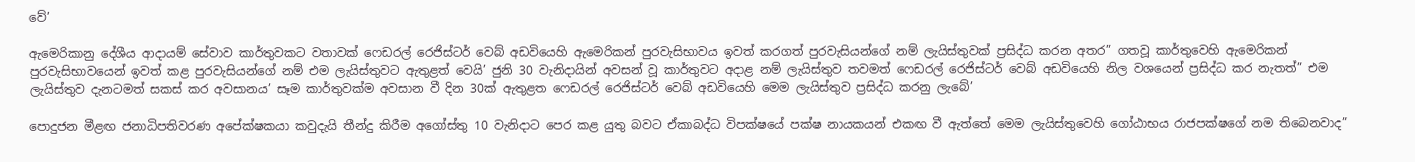වේ’

ඇමෙරිකානු දේශීය ආදායම් සේවාව කාර්තුවකට වතාවක් ෆෙඩරල් රෙජිස්ටර් වෙබ් අඩවියෙහි ඇමෙරිකන් පුරවැසිභාවය ඉවත් කරගත් පුරවැසියන්ගේ නම් ලැයිස්තුවක් ප්‍රසිද්ධ කරන අතර” ගතවූ කාර්තුවෙහි ඇමෙරිකන් පුරවැසිභාවයෙන් ඉවත් කළ පුරවැසියන්ගේ නම් එම ලැයිස්තුවට ඇතුළත් වෙයි’ ජුනි 30 වැනිදායින් අවසන් වූ කාර්තුවට අදාළ නම් ලැයිස්තුව තවමත් ෆෙඩරල් රෙජිස්ටර් වෙබ් අඩවියෙහි නිල වශයෙන් ප්‍රසිද්ධ කර නැතත්” එම ලැයිස්තුව දැනටමත් සකස් කර අවසානය’ සෑම කාර්තුවක්ම අවසාන වී දින 30ක් ඇතුළත ෆෙඩරල් රෙජිස්ටර් වෙබ් අඩවියෙහි මෙම ලැයිස්තුව ප්‍රසිද්ධ කරනු ලැබේ’

පොදුජන මීළඟ ජනාධිපතිවරණ අපේක්ෂකයා කවුදැයි තීන්දු කිරීම අගෝස්තු 10 වැනිදාට පෙර කළ යුතු බවට ඒකාබද්ධ විපක්ෂයේ පක්ෂ නායකයන් එකඟ වී ඇත්තේ මෙම ලැයිස්තුවෙහි ගෝඨාභය රාජපක්ෂගේ නම තිබෙනවාද”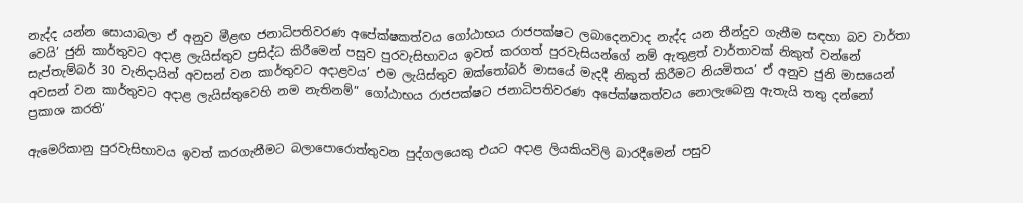නැද්ද යන්න සොයාබලා ඒ අනුව මීළඟ ජනාධිපතිවරණ අපේක්ෂකත්වය ගෝඨාභය රාජපක්ෂට ලබාදෙනවාද නැද්ද යන තීන්දුව ගැනීම සඳහා බව වාර්තා වෙයි’ ජුනි කාර්තුවට අදාළ ලැයිස්තුව ප්‍රසිද්ධ කිරීමෙන් පසුව පුරවැසිභාවය ඉවත් කරගත් පුරවැසියන්ගේ නම් ඇතුළත් වාර්තාවක් නිකුත් වන්නේ සැප්තැම්බර් 30 වැනිදායින් අවසන් වන කාර්තුවට අදාළවය’ එම ලැයිස්තුව ඔක්තෝබර් මාසයේ මැදදී නිකුත් කිරීමට නියමිතය’ ඒ අනුව ජුනි මාසයෙන් අවසන් වන කාර්තුවට අදාළ ලැයිස්තුවෙහි නම නැතිනම්” ගෝඨාභය රාජපක්ෂට ජනාධිපතිවරණ අපේක්ෂකත්වය නොලැබෙනු ඇතැයි තතු දන්නෝ ප්‍රකාශ කරති’

ඇමෙරිකානු පුරවැසිභාවය ඉවත් කරගැනීමට බලාපොරොත්තුවන පුද්ගලයෙකු එයට අදාළ ලියකියවිලි බාරදීමෙන් පසුව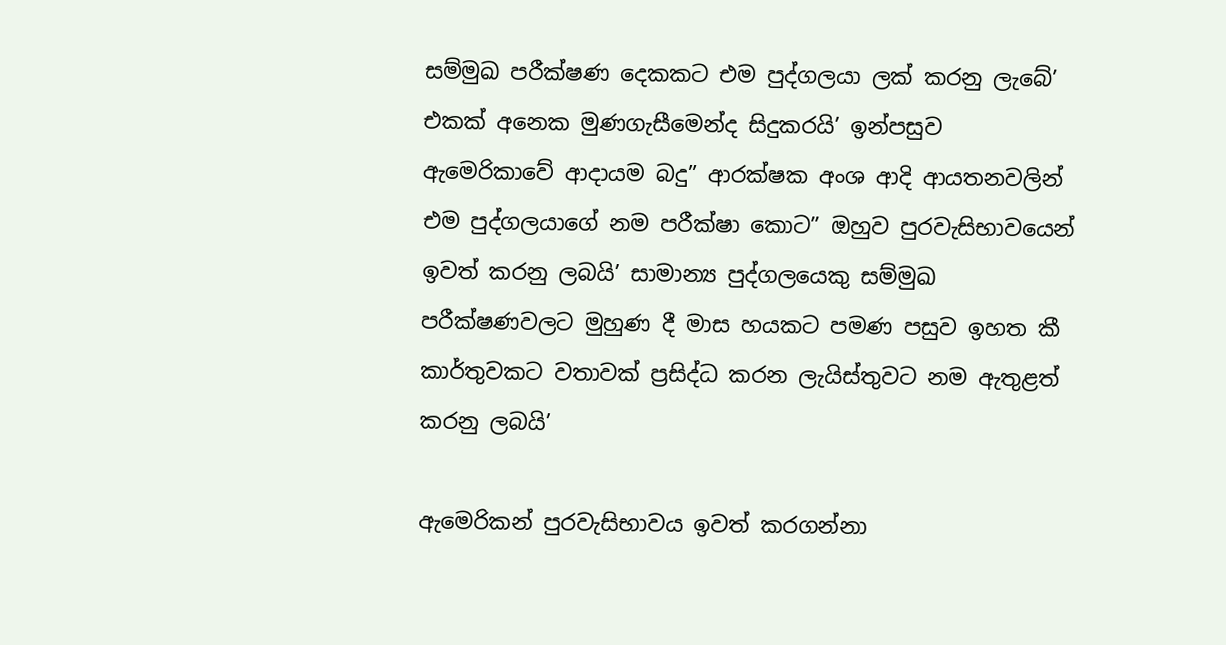සම්මුඛ පරීක්ෂණ දෙකකට එම පුද්ගලයා ලක් කරනු ලැබේ’ එකක් අනෙක මුණගැසීමෙන්ද සිදුකරයි’ ඉන්පසුව ඇමෙරිකාවේ ආදායම බදු” ආරක්ෂක අංශ ආදි ආයතනවලින් එම පුද්ගලයාගේ නම පරීක්ෂා කොට” ඔහුව පුරවැසිභාවයෙන් ඉවත් කරනු ලබයි’ සාමාන්‍ය පුද්ගලයෙකු සම්මුඛ පරීක්ෂණවලට මුහුණ දී මාස හයකට පමණ පසුව ඉහත කී කාර්තුවකට වතාවක් ප්‍රසිද්ධ කරන ලැයිස්තුවට නම ඇතුළත් කරනු ලබයි’

ඇමෙරිකන් පුරවැසිභාවය ඉවත් කරගන්නා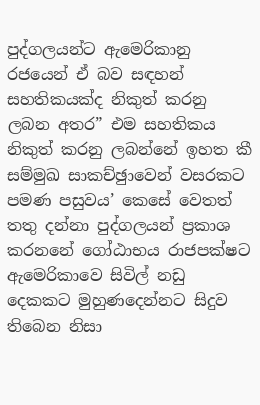පුද්ගලයන්ට ඇමෙරිකානු රජයෙන් ඒ බව සඳහන් සහතිකයක්ද නිකුත් කරනු ලබන අතර” එම සහතිකය නිකුත් කරනු ලබන්නේ ඉහත කී සම්මුඛ සාකච්ඡුාවෙන් වසරකට පමණ පසුවය’ කෙසේ වෙතත් තතු දන්නා පුද්ගලයන් ප්‍රකාශ කරනනේ ගෝඨාභය රාජපක්ෂට ඇමෙරිකාවෙ සිවිල් නඩු දෙකකට මුහුණදෙන්නට සිදුව තිබෙන නිසා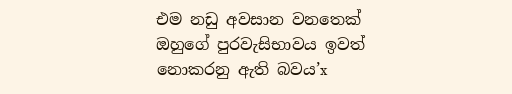එම නඩු අවසාන වනතෙක් ඔහුගේ පුරවැසිභාවය ඉවත් නොකරනු ඇති බවය’x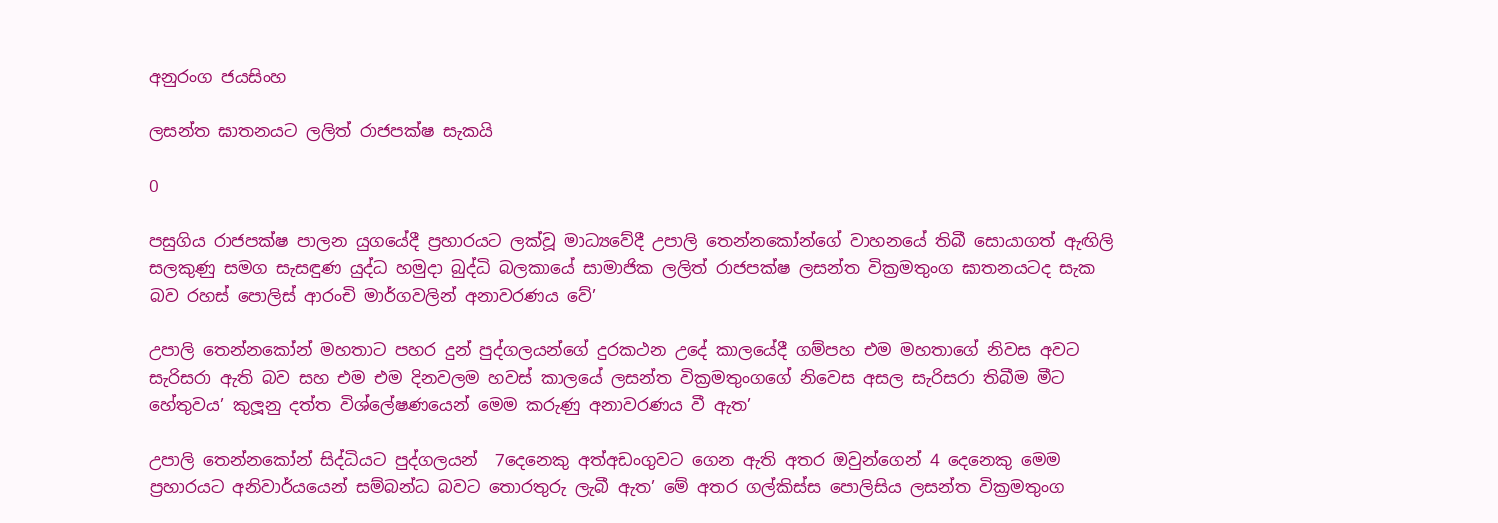අනුරංග ජයසිංහ

ලසන්ත ඝාතනයට ලලිත් රාජපක්ෂ සැකයි

0

පසුගිය රාජපක්ෂ පාලන යුගයේදී ප්‍රහාරයට ලක්වූ මාධ්‍යවේදී උපාලි තෙන්නකෝන්ගේ වාහනයේ තිබී සොයාගත් ඇඟිලි සලකුණු සමග සැසඳුණ යුද්ධ හමුදා බුද්ධි බලකායේ සාමාජික ලලිත් රාජපක්ෂ ලසන්ත වික්‍රමතුංග ඝාතනයටද සැක බව රහස් පොලිස් ආරංචි මාර්ගවලින් අනාවරණය වේ’

උපාලි තෙන්නකෝන් මහතාට පහර දුන් පුද්ගලයන්ගේ දුරකථන උදේ කාලයේදී ගම්පහ එම මහතාගේ නිවස අවට සැරිසරා ඇති බව සහ එම එම දිනවලම හවස් කාලයේ ලසන්ත වික්‍රමතුංගගේ නිවෙස අසල සැරිසරා තිබීම මීට හේතුවය’ කුලූනු දත්ත විශ්ලේෂණයෙන් මෙම කරුණු අනාවරණය වී ඇත’

උපාලි තෙන්නකෝන් සිද්ධියට පුද්ගලයන්  7දෙනෙකු අත්අඩංගුවට ගෙන ඇති අතර ඔවුන්ගෙන් 4 දෙනෙකු මෙම ප්‍රහාරයට අනිවාර්යයෙන් සම්බන්ධ බවට තොරතුරු ලැබී ඇත’ මේ අතර ගල්කිස්ස පොලිසිය ලසන්ත වික්‍රමතුංග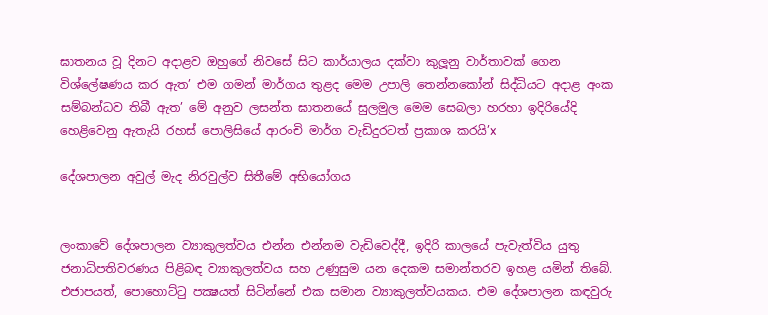ඝාතනය වූ දිනට අදාළව ඔහුගේ නිවසේ සිට කාර්යාලය දක්වා කුලූනු වාර්තාවක් ගෙන විශ්ලේෂණය කර ඇත’ එම ගමන් මාර්ගය තුළද මෙම උපාලි තෙන්නකෝන් සිද්ධියට අදාළ අංක සම්බන්ධව තිබී ඇත’ මේ අනුව ලසන්ත ඝාතනයේ සුලමුල මෙම සෙබලා හරහා ඉදිරියේදි හෙළිවෙනු ඇතැයි රහස් පොලිසියේ ආරංචි මාර්ග වැඩිදුරටත් ප්‍රකාශ කරයි’x

දේශපාලන අවුල් මැද නිරවුල්ව සිතීමේ අභියෝගය


ලංකාවේ දේශපාලන ව්‍යාකුලත්වය එන්න එන්නම වැඩිවෙද්දී, ඉදිරි කාලයේ පැවැත්විය යුතු ජනාධිපතිවරණය පිළිබඳ ව්‍යාකුලත්වය සහ උණුසුම යන දෙකම සමාන්තරව ඉහළ යමින් තිබේ. එජාපයත්, පොහොට්ටු පක්‍ෂයත් සිටින්නේ එක සමාන ව්‍යාකුලත්වයකය. එම දේශපාලන කඳවුරු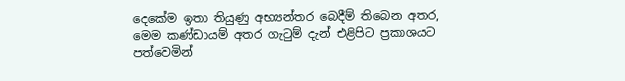දෙකේම ඉතා තියුණු අභ්‍යන්තර බෙදීම් තිබෙන අතර, මෙම කණ්ඩායම් අතර ගැටුම් දැන් එළිපිට ප්‍රකාශයට පත්වෙමින්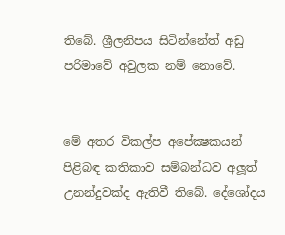තිබේ. ශ්‍රීලනිපය සිටින්නේත් අඩු පරිමාවේ අවුලක නම් නොවේ.


මේ අතර විකල්ප අපේක්‍ෂකයන් පිළිබඳ කතිකාව සම්බන්ධව අලූත් උනන්දුවක්ද ඇතිවී තිබේ. දේශෝදය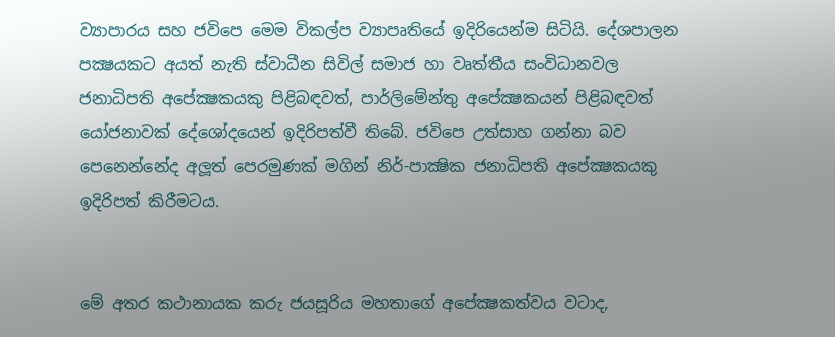ව්‍යාපාරය සහ ජවිපෙ මෙම විකල්ප ව්‍යාපෘතියේ ඉදිරියෙන්ම සිටියි. දේශපාලන පක්‍ෂයකට අයත් නැති ස්වාධීන සිවිල් සමාජ හා වෘත්තීය සංවිධානවල ජනාධිපති අපේක්‍ෂකයකු පිළිබඳවත්, පාර්ලිමේන්තු අපේක්‍ෂකයන් පිළිබඳවත් යෝජනාවක් දේශෝදයෙන් ඉදිරිපත්වී තිබේ. ජවිපෙ උත්සාහ ගන්නා බව පෙනෙන්නේද අලූත් පෙරමුණක් මගින් නිර්-පාක්‍ෂික ජනාධිපති අපේක්‍ෂකයකු ඉදිරිපත් කිරීමටය.


මේ අතර කථානායක කරු ජයසූරිය මහතාගේ අපේක්‍ෂකත්වය වටාද,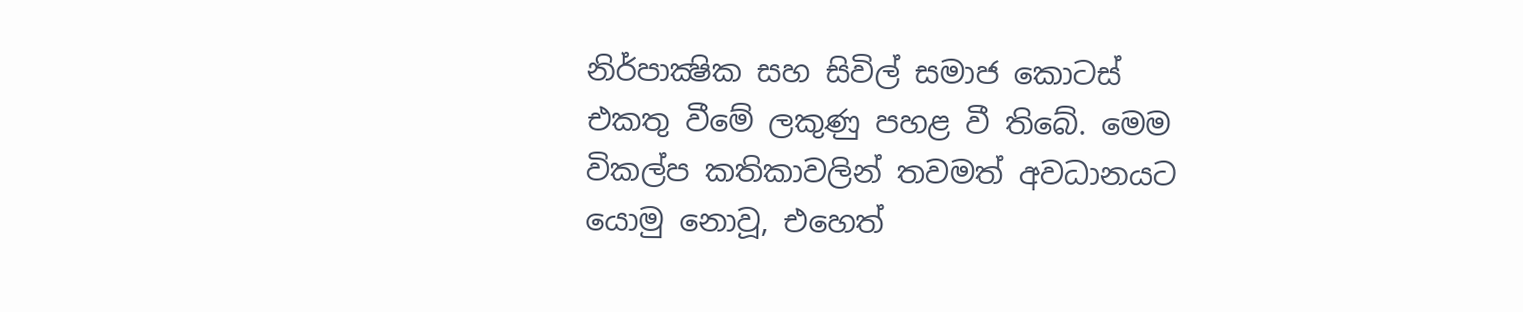නිර්පාක්‍ෂික සහ සිවිල් සමාජ කොටස් එකතු වීමේ ලකුණු පහළ වී තිබේ. මෙම විකල්ප කතිකාවලින් තවමත් අවධානයට යොමු නොවූ, එහෙත්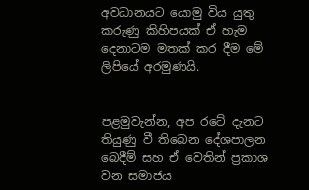අවධානයට යොමු විය යුතු කරුණු කිහිපයක් ඒ හැම දෙනාටම මතක් කර දීම මේ ලිපියේ අරමුණයි.


පළමුවැන්න, අප රටේ දැනට තියුණු වී තිබෙන දේශපාලන බෙදීම් සහ ඒ වෙතින් ප්‍රකාශ වන සමාජය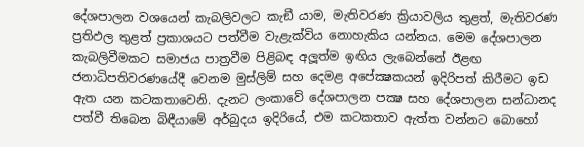දේශපාලන වශයෙන් කැබලිවලට කැඞී යාම, මැතිවරණ ක්‍රියාවලිය තුළත්, මැතිවරණ ප්‍රතිඵල තුළත් ප්‍රකාශයට පත්වීම වැළැක්විය නොහැකිය යන්නය. මෙම දේශපාලන කැබලිවීමකට සමාජය පාත්‍රවීම පිළිබඳ අලූත්ම ඉඟිය ලැබෙන්නේ ඊළඟ ජනාධිපතිවරණයේදී වෙනම මුස්ලිම් සහ දෙමළ අපේක්‍ෂකයන් ඉදිරිපත් කිරීමට ඉඩ ඇත යන කටකතාවෙනි. දැනට ලංකාවේ දේශපාලන පක්‍ෂ සහ දේශපාලන සන්ධානද පත්වී තිබෙන බිඳීයාමේ අර්බුදය ඉදිරියේ, එම කටකතාව ඇත්ත වන්නට බොහෝ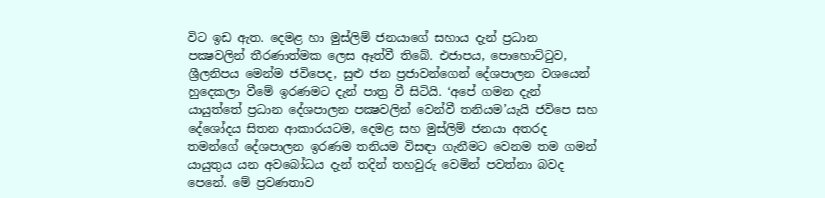විට ඉඩ ඇත. දෙමළ හා මුස්ලිම් ජනයාගේ සහාය දැන් ප්‍රධාන පක්‍ෂවලින් තීරණාත්මක ලෙස ඈත්වී තිබේ. එජාපය, පොහොට්ටුව, ශ්‍රීලනිපය මෙන්ම ජවිපෙද, සුළු ජන ප්‍රජාවන්ගෙන් දේශපාලන වශයෙන් හුදෙකලා වීමේ ඉරණමට දැන් පාත්‍ර වී සිටියි. ‘අපේ ගමන දැන් යායුත්තේ ප්‍රධාන දේශපාලන පක්‍ෂවලින් වෙන්වී තනියම’යැයි ජවිපෙ සහ දේශෝදය සිතන ආකාරයටම, දෙමළ සහ මුස්ලිම් ජනයා අතරද තමන්ගේ දේශපාලන ඉරණම තනියම විසඳා ගැනීමට වෙනම තම ගමන් යායුතුය යන අවබෝධය දැන් තදින් තහවුරු වෙමින් පවත්නා බවද පෙනේ. මේ ප්‍රවණතාව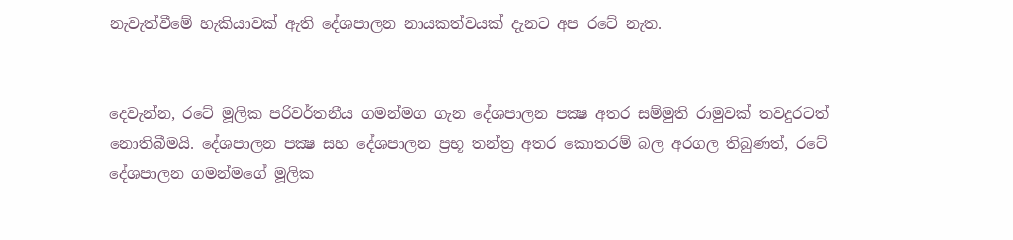නැවැත්වීමේ හැකියාවක් ඇති දේශපාලන නායකත්වයක් දැනට අප රටේ නැත.


දෙවැන්න, රටේ මූලික පරිවර්තනීය ගමන්මග ගැන දේශපාලන පක්‍ෂ අතර සම්මුති රාමුවක් තවදුරටත් නොතිබීමයි. දේශපාලන පක්‍ෂ සහ දේශපාලන ප්‍රභූ තන්ත්‍ර අතර කොතරම් බල අරගල තිබුණත්, රටේ දේශපාලන ගමන්මගේ මූලික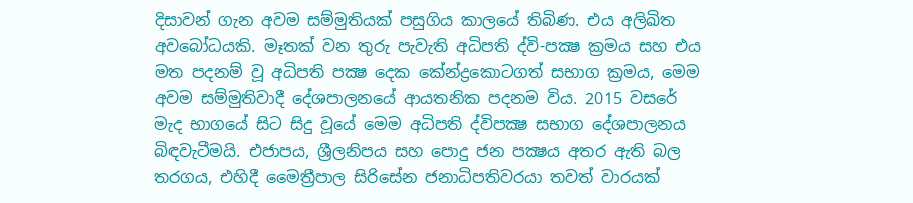දිසාවන් ගැන අවම සම්මුතියක් පසුගිය කාලයේ තිබිණ. එය අලිඛිත අවබෝධයකි. මෑතක් වන තුරු පැවැති අධිපති ද්වි-පක්‍ෂ ක්‍රමය සහ එය මත පදනම් වූ අධිපති පක්‍ෂ දෙක කේන්ද්‍රකොටගත් සභාග ක්‍රමය, මෙම අවම සම්මුතිවාදී දේශපාලනයේ ආයතනික පදනම විය. 2015 වසරේ මැද භාගයේ සිට සිදු වූයේ මෙම අධිපති ද්විපක්‍ෂ සභාග දේශපාලනය බිඳවැටීමයි. එජාපය, ශ්‍රීලනිපය සහ පොදු ජන පක්‍ෂය අතර ඇති බල තරගය, එහිදී මෛත්‍රීපාල සිරිසේන ජනාධිපතිවරයා තවත් වාරයක්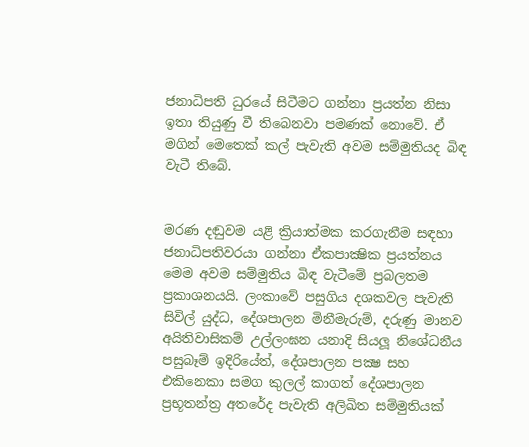ජනාධිපති ධුරයේ සිටීමට ගන්නා ප්‍රයත්න නිසා ඉතා තියුණු වී තිබෙනවා පමණක් නොවේ. ඒ මගින් මෙතෙක් කල් පැවැති අවම සම්මුතියද බිඳ වැටී තිබේ.


මරණ දඬුවම යළි ක්‍රියාත්මක කරගැනීම සඳහා ජනාධිපතිවරයා ගන්නා ඒකපාක්‍ෂික ප්‍රයත්නය මෙම අවම සම්මුතිය බිඳ වැටීමේ ප්‍රබලතම ප්‍රකාශනයයි. ලංකාවේ පසුගිය දශකවල පැවැති සිවිල් යුද්ධ, දේශපාලන මිනීමැරුම්, දරුණු මානව අයිතිවාසිකම් උල්ලංඝන යනාදි සියලූ නිශේධනීය පසුබෑම් ඉදිරියේත්, දේශපාලන පක්‍ෂ සහ එකිනෙකා සමග කුලල් කාගත් දේශපාලන ප්‍රභූතන්ත්‍ර අතරේද පැවැති අලිඛිත සම්මුතියක්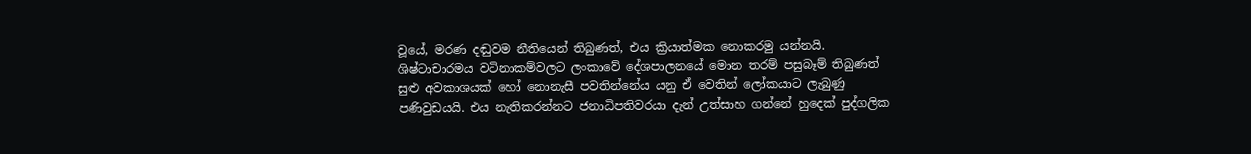වූයේ, මරණ දඬුවම නීතියෙන් තිබුණත්, එය ක්‍රියාත්මක නොකරමු යන්නයි. ශිෂ්ටාචාරමය වටිනාකම්වලට ලංකාවේ දේශපාලනයේ මොන තරම් පසුබෑම් තිබුණත් සුළු අවකාශයක් හෝ නොනැසී පවතින්නේය යනු ඒ වෙතින් ලෝකයාට ලැබුණු පණිවුඩයයි. එය නැතිකරන්නට ජනාධිපතිවරයා දැන් උත්සාහ ගන්නේ හුදෙක් පුද්ගලික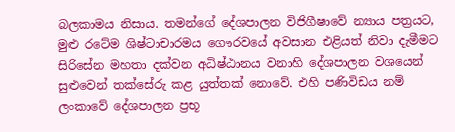බලකාමය නිසාය. තමන්ගේ දේශපාලන විජිගීෂාවේ න්‍යාය පත්‍රයට, මුළු රටේම ශිෂ්ටාචාරමය ගෞරවයේ අවසාන එළියත් නිවා දැමීමට සිරිසේන මහතා දක්වන අධිෂ්ඨානය වනාහි දේශපාලන වශයෙන් සුළුවෙන් තක්සේරු කළ යුත්තක් නොවේ. එහි පණිවිඩය නම් ලංකාවේ දේශපාලන ප්‍රභූ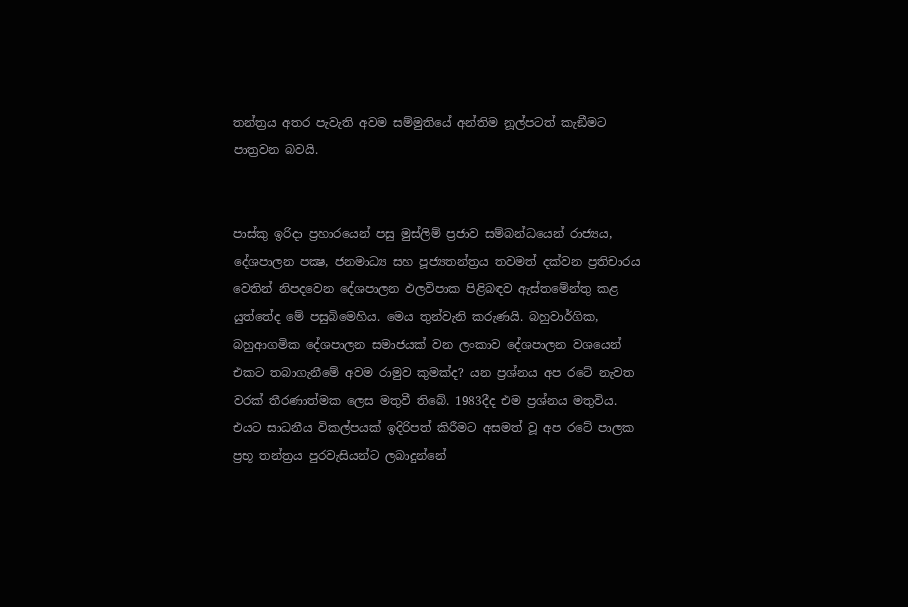තන්ත්‍රය අතර පැවැති අවම සම්මුතියේ අන්තිම නූල්පටත් කැඞීමට පාත්‍රවන බවයි.


පාස්කු ඉරිදා ප්‍රහාරයෙන් පසු මුස්ලිම් ප්‍රජාව සම්බන්ධයෙන් රාජ්‍යය, දේශපාලන පක්‍ෂ, ජනමාධ්‍ය සහ පූජ්‍යතන්ත්‍රය තවමත් දක්වන ප්‍රතිචාරය වෙතින් නිපදවෙන දේශපාලන ඵලවිපාක පිළිබඳව ඇස්තමේන්තු කළ යුත්තේද මේ පසුබිමෙහිය. මෙය තුන්වැනි කරුණයි. බහුවාර්ගික, බහුආගමික දේශපාලන සමාජයක් වන ලංකාව දේශපාලන වශයෙන් එකට තබාගැනීමේ අවම රාමුව කුමක්ද? යන ප්‍රශ්නය අප රටේ නැවත වරක් තීරණාත්මක ලෙස මතුවී තිබේ. 1983දීද එම ප්‍රශ්නය මතුවිය. එයට සාධනීය විකල්පයක් ඉදිරිපත් කිරීමට අසමත් වූ අප රටේ පාලක ප්‍රභූ තන්ත්‍රය පුරවැසියන්ට ලබාදුන්නේ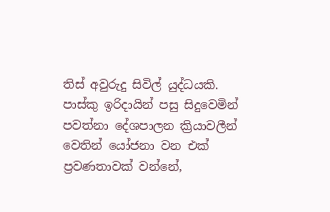තිස් අවුරුදු සිවිල් යුද්ධයකි. පාස්කු ඉරිදායින් පසු සිදුවෙමින් පවත්නා දේශපාලන ක්‍රියාවලීන් වෙතින් යෝජනා වන එක් ප්‍රවණතාවක් වන්නේ,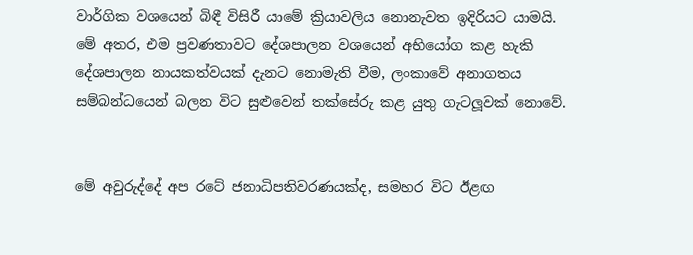වාර්ගික වශයෙන් බිඳී විසිරී යාමේ ක්‍රියාවලිය නොනැවත ඉදිරියට යාමයි. මේ අතර, එම ප්‍රවණතාවට දේශපාලන වශයෙන් අභියෝග කළ හැකි දේශපාලන නායකත්වයක් දැනට නොමැති වීම, ලංකාවේ අනාගතය සම්බන්ධයෙන් බලන විට සුළුවෙන් තක්සේරු කළ යුතු ගැටලූවක් නොවේ.


මේ අවුරුද්දේ අප රටේ ජනාධිපතිවරණයක්ද, සමහර විට ඊළඟ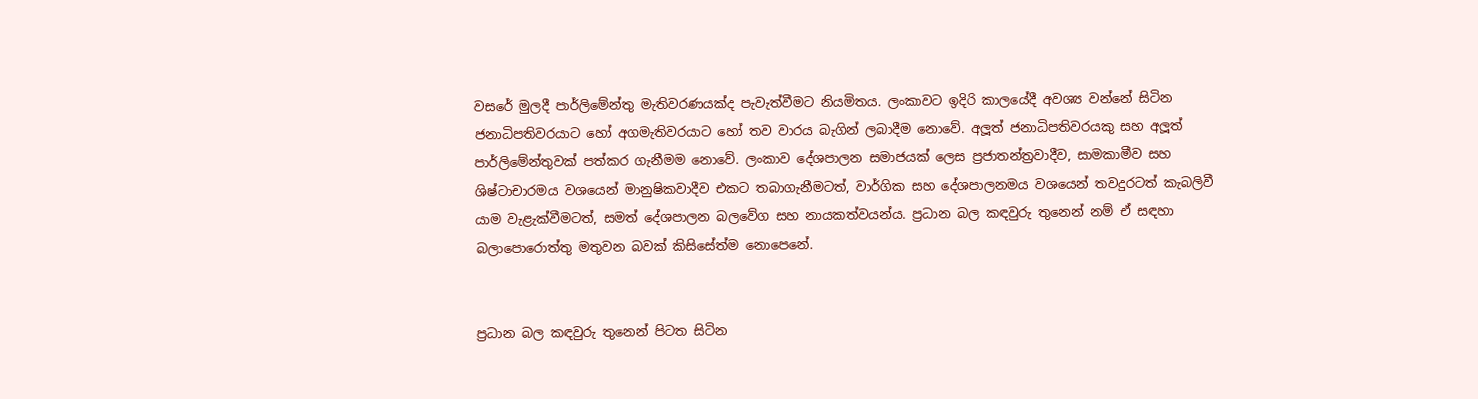වසරේ මුලදී පාර්ලිමේන්තු මැතිවරණයක්ද පැවැත්වීමට නියමිතය. ලංකාවට ඉදිරි කාලයේදී අවශ්‍ය වන්නේ සිටින ජනාධිපතිවරයාට හෝ අගමැතිවරයාට හෝ තව වාරය බැගින් ලබාදීම නොවේ. අලූත් ජනාධිපතිවරයකු සහ අලූත් පාර්ලිමේන්තුවක් පත්කර ගැනීමම නොවේ. ලංකාව දේශපාලන සමාජයක් ලෙස ප්‍රජාතන්ත්‍රවාදීව, සාමකාමීව සහ ශිෂ්ටාචාරමය වශයෙන් මානුෂිකවාදීව එකට තබාගැනීමටත්, වාර්ගික සහ දේශපාලනමය වශයෙන් තවදුරටත් කැබලිවී යාම වැළැක්වීමටත්, සමත් දේශපාලන බලවේග සහ නායකත්වයන්ය. ප්‍රධාන බල කඳවුරු තුනෙන් නම් ඒ සඳහා බලාපොරොත්තු මතුවන බවක් කිසිසේත්ම නොපෙනේ.


ප්‍රධාන බල කඳවුරු තුනෙන් පිටත සිටින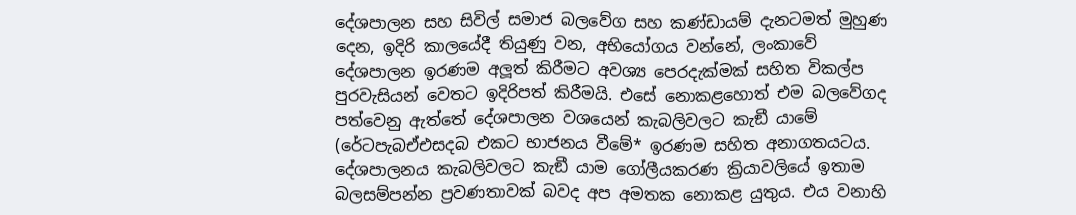දේශපාලන සහ සිවිල් සමාජ බලවේග සහ කණ්ඩායම් දැනටමත් මුහුණ දෙන, ඉදිරි කාලයේදී තියුණු වන, අභියෝගය වන්නේ, ලංකාවේ දේශපාලන ඉරණම අලූත් කිරීමට අවශ්‍ය පෙරදැක්මක් සහිත විකල්ප පුරවැසියන් වෙතට ඉදිරිපත් කිරීමයි. එසේ නොකළහොත් එම බලවේගද පත්වෙනු ඇත්තේ දේශපාලන වශයෙන් කැබලිවලට කැඞී යාමේ (රේටපැබඒඑසදබ එකට භාජනය වීමේ* ඉරණම සහිත අනාගතයටය. දේශපාලනය කැබලිවලට කැඞී යාම ගෝලීයකරණ ක්‍රියාවලියේ ඉතාම බලසම්පන්න ප්‍රවණතාවක් බවද අප අමතක නොකළ යුතුය. එය වනාහි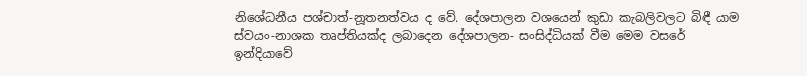නිශේධනීය පශ්චාත්-නූතනත්වය ද වේ. දේශපාලන වශයෙන් කුඩා කැබලිවලට බිඳී යාම ස්වයං-නාශක තෘප්තියක්ද ලබාදෙන දේශපාලන- සංසිද්ධියක් වීම මෙම වසරේ ඉන්දියාවේ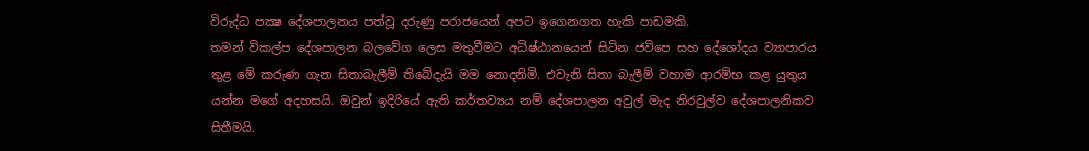විරුද්ධ පක්‍ෂ දේශපාලනය පත්වූ දරුණු පරාජයෙන් අපට ඉගෙනගත හැකි පාඩමකි.
තමන් විකල්ප දේශපාලන බලවේග ලෙස මතුවීමට අධිෂ්ඨානයෙන් සිටින ජවිපෙ සහ දේශෝදය ව්‍යාපාරය තුළ මේ කරුණ ගැන සිතාබැලීම් තිබේදැයි මම නොදනිමි. එවැනි සිතා බැලීම් වහාම ආරම්භ කළ යුතුය යන්න මගේ අදහසයි. ඔවුන් ඉදිරියේ ඇති කර්තව්‍යය නම් දේශපාලන අවුල් මැද නිරවුල්ව දේශපාලනිකව සිතීමයි.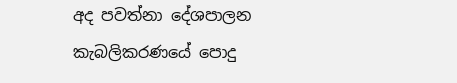අද පවත්නා දේශපාලන කැබලිකරණයේ පොදු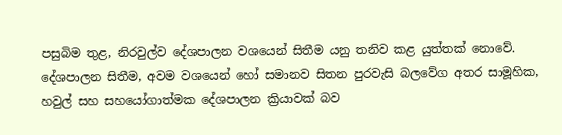පසුබිම තුළ, නිරවුල්ව දේශපාලන වශයෙන් සිතීම යනු තනිව කළ යුත්තක් නොවේ. දේශපාලන සිතීම, අවම වශයෙන් හෝ සමානව සිතන පුරවැසි බලවේග අතර සාමූහික, හවුල් සහ සහයෝගාත්මක දේශපාලන ක්‍රියාවක් බව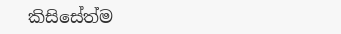කිසිසේත්ම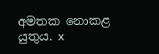අමතක නොකළ යුතුය. x